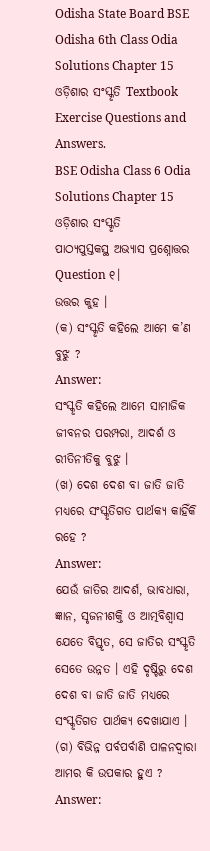Odisha State Board BSE Odisha 6th Class Odia Solutions Chapter 15 ଓଡ଼ିଶାର ସଂସ୍କୃତି Textbook Exercise Questions and Answers.
BSE Odisha Class 6 Odia Solutions Chapter 15 ଓଡ଼ିଶାର ସଂସ୍କୃତି
ପାଠ୍ୟପୁସ୍ତକସ୍ଥ ଅଭ୍ୟାସ ପ୍ରଶ୍ନୋତ୍ତର
Question ୧।
ଉତ୍ତର କୁହ ।
(କ) ସଂସ୍କୃତି କହିଲେ ଆମେ କ’ଣ ବୁଝୁ ?
Answer:
ସଂସ୍କୃତି କହିଲେ ଆମେ ସାମାଜିକ ଜୀବନର ପରମ୍ପରା, ଆଦର୍ଶ ଓ ରୀତିନୀତିକୁ ବୁଝୁ ।
(ଖ) ଦେଶ ଦେଶ ବା ଜାତି ଜାତି ମଧ୍ୟରେ ସଂସ୍କୃତିଗତ ପାର୍ଥକ୍ୟ କାହିଁକି ରହେ ?
Answer:
ଯେଉଁ ଜାତିର ଆଦର୍ଶ, ଭାବଧାରା, ଜ୍ଞାନ, ସୃଜନୀଶକ୍ତି ଓ ଆତ୍ମବିଶ୍ଵାସ ଯେତେ ବିସ୍ତୃତ, ସେ ଜାତିର ସଂସ୍କୃତି ସେତେ ଉନ୍ନତ । ଏହି ଦୃଷ୍ଟିରୁ ଦେଶ ଦେଶ ବା ଜାତି ଜାତି ମଧ୍ୟରେ ସଂସ୍କୃତିଗତ ପାର୍ଥକ୍ୟ ଦେଖାଯାଏ ।
(ଗ) ବିଭିନ୍ନ ପର୍ବପର୍ବାଣି ପାଳନଦ୍ୱାରା ଆମର କି ଉପକାର ହୁଏ ?
Answer: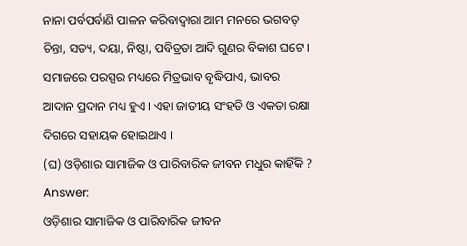ନାନା ପର୍ବପର୍ବାଣି ପାଳନ କରିବାଦ୍ୱାରା ଆମ ମନରେ ଭଗବତ୍ ଚିନ୍ତା, ସତ୍ୟ, ଦୟା, ନିଷ୍ଠା, ପବିତ୍ରତା ଆଦି ଗୁଣର ବିକାଶ ଘଟେ । ସମାଜରେ ପରସ୍ପର ମଧ୍ୟରେ ମିତ୍ରଭାବ ବୃଦ୍ଧିପାଏ, ଭାବର ଆଦାନ ପ୍ରଦାନ ମଧ୍ୟ ହୁଏ । ଏହା ଜାତୀୟ ସଂହତି ଓ ଏକତା ରକ୍ଷା ଦିଗରେ ସହାୟକ ହୋଇଥାଏ ।
(ଘ) ଓଡ଼ିଶାର ସାମାଜିକ ଓ ପାରିବାରିକ ଜୀବନ ମଧୁର କାହିଁକି ?
Answer:
ଓଡ଼ିଶାର ସାମାଜିକ ଓ ପାରିବାରିକ ଜୀବନ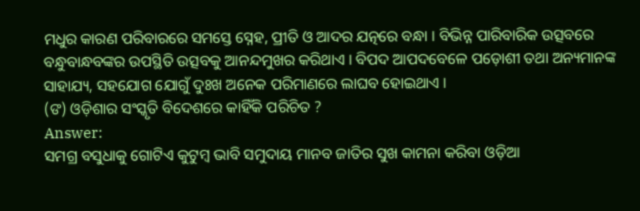ମଧୁର କାରଣ ପରିବାରରେ ସମସ୍ତେ ସ୍ନେହ, ପ୍ରୀତି ଓ ଆଦର ଯତ୍ନରେ ବନ୍ଧା । ବିଭିନ୍ନ ପାରିବାରିକ ଉତ୍ସବରେ ବନ୍ଧୁବାନ୍ଧବଙ୍କର ଉପସ୍ଥିତି ଉତ୍ସବକୁ ଆନନ୍ଦମୁଖର କରିଥାଏ । ବିପଦ ଆପଦବେଳେ ପଡ଼ୋଶୀ ତଥା ଅନ୍ୟମାନଙ୍କ ସାହାଯ୍ୟ, ସହଯୋଗ ଯୋଗୁଁ ଦୁଃଖ ଅନେକ ପରିମାଣରେ ଲାଘବ ହୋଇଥାଏ ।
(ଙ) ଓଡ଼ିଶାର ସଂସ୍କୃତି ବିଦେଶରେ କାହିଁକି ପରିଚିତ ?
Answer:
ସମଗ୍ର ବସୁଧାକୁ ଗୋଟିଏ କୁଟୁମ୍ବ ଭାବି ସମୁଦାୟ ମାନବ ଜାତିର ସୁଖ କାମନା କରିବା ଓଡ଼ିଆ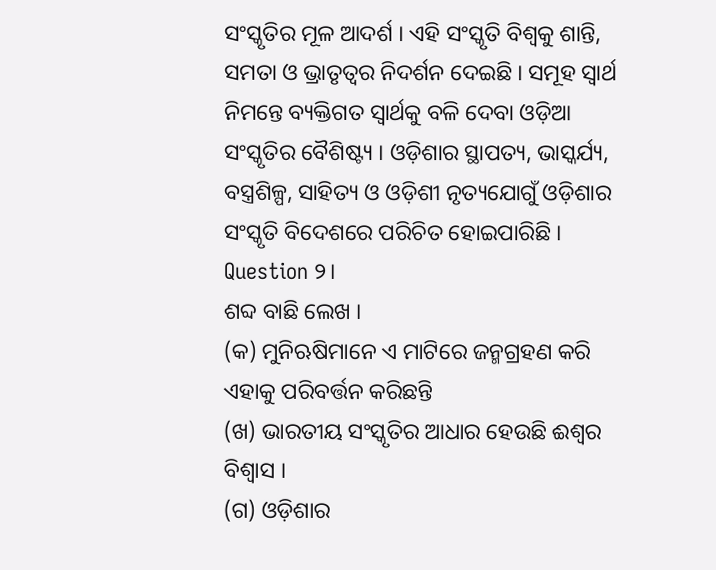ସଂସ୍କୃତିର ମୂଳ ଆଦର୍ଶ । ଏହି ସଂସ୍କୃତି ବିଶ୍ଵକୁ ଶାନ୍ତି, ସମତା ଓ ଭ୍ରାତୃତ୍ୱର ନିଦର୍ଶନ ଦେଇଛି । ସମୂହ ସ୍ଵାର୍ଥ ନିମନ୍ତେ ବ୍ୟକ୍ତିଗତ ସ୍ଵାର୍ଥକୁ ବଳି ଦେବା ଓଡ଼ିଆ ସଂସ୍କୃତିର ବୈଶିଷ୍ଟ୍ୟ । ଓଡ଼ିଶାର ସ୍ଥାପତ୍ୟ, ଭାସ୍କର୍ଯ୍ୟ, ବସ୍ତ୍ରଶିଳ୍ପ, ସାହିତ୍ୟ ଓ ଓଡ଼ିଶୀ ନୃତ୍ୟଯୋଗୁଁ ଓଡ଼ିଶାର ସଂସ୍କୃତି ବିଦେଶରେ ପରିଚିତ ହୋଇପାରିଛି ।
Question ୨।
ଶବ୍ଦ ବାଛି ଲେଖ ।
(କ) ମୁନିଋଷିମାନେ ଏ ମାଟିରେ ଜନ୍ମଗ୍ରହଣ କରି ଏହାକୁ ପରିବର୍ତ୍ତନ କରିଛନ୍ତି
(ଖ) ଭାରତୀୟ ସଂସ୍କୃତିର ଆଧାର ହେଉଛି ଈଶ୍ଵର ବିଶ୍ଵାସ ।
(ଗ) ଓଡ଼ିଶାର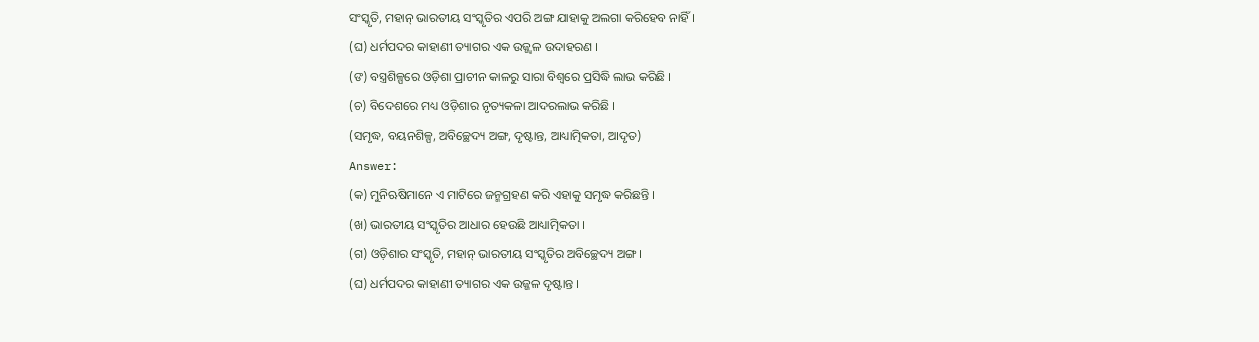ସଂସ୍କୃତି, ମହାନ୍ ଭାରତୀୟ ସଂସ୍କୃତିର ଏପରି ଅଙ୍ଗ ଯାହାକୁ ଅଲଗା କରିହେବ ନାହିଁ ।
(ଘ) ଧର୍ମପଦର କାହାଣୀ ତ୍ୟାଗର ଏକ ଉଜ୍ଜ୍ଵଳ ଉଦାହରଣ ।
(ଙ) ବସ୍ତ୍ରଶିଳ୍ପରେ ଓଡ଼ିଶା ପ୍ରାଚୀନ କାଳରୁ ସାରା ବିଶ୍ଵରେ ପ୍ରସିଦ୍ଧି ଲାଭ କରିଛି ।
(ଚ) ବିଦେଶରେ ମଧ୍ୟ ଓଡ଼ିଶାର ନୃତ୍ୟକଳା ଆଦରଲାଭ କରିଛି ।
(ସମୃଦ୍ଧ, ବୟନଶିଳ୍ପ, ଅବିଚ୍ଛେଦ୍ୟ ଅଙ୍ଗ, ଦୃଷ୍ଟାନ୍ତ, ଆଧ୍ୟାତ୍ମିକତା, ଆଦୃତ)
Answer:
(କ) ମୁନିଋଷିମାନେ ଏ ମାଟିରେ ଜନ୍ମଗ୍ରହଣ କରି ଏହାକୁ ସମୃଦ୍ଧ କରିଛନ୍ତି ।
(ଖ) ଭାରତୀୟ ସଂସ୍କୃତିର ଆଧାର ହେଉଛି ଆଧ୍ୟାତ୍ମିକତା ।
(ଗ) ଓଡ଼ିଶାର ସଂସ୍କୃତି, ମହାନ୍ ଭାରତୀୟ ସଂସ୍କୃତିର ଅବିଚ୍ଛେଦ୍ୟ ଅଙ୍ଗ ।
(ଘ) ଧର୍ମପଦର କାହାଣୀ ତ୍ୟାଗର ଏକ ଉଜ୍ଜଳ ଦୃଷ୍ଟାନ୍ତ ।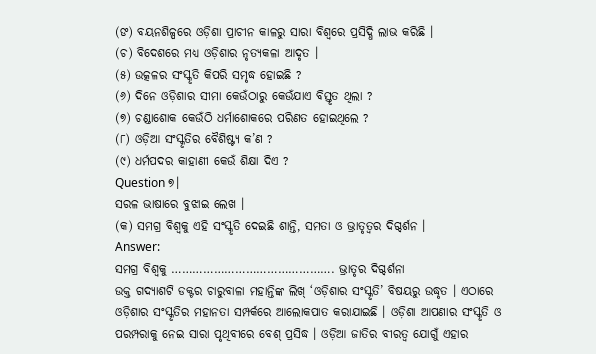(ଙ) ବୟନଶିଳ୍ପରେ ଓଡ଼ିଶା ପ୍ରାଚୀନ କାଳରୁ ସାରା ବିଶ୍ବରେ ପ୍ରସିଦ୍ଧି ଲାଭ କରିଛି ।
(ଚ) ବିଦେଶରେ ମଧ୍ୟ ଓଡ଼ିଶାର ନୃତ୍ୟକଳା ଆଦୃତ ।
(୫) ଉତ୍କଳର ସଂସ୍କୃତି କିପରି ସମୃଦ୍ଧ ହୋଇଛି ?
(୬) ଦିନେ ଓଡ଼ିଶାର ସୀମା କେଉଁଠାରୁ କେଉଁଯାଏ ବିସ୍ତୃତ ଥିଲା ?
(୭) ଚଣ୍ଡାଶୋକ କେଉଁଠି ଧର୍ମାଶୋକରେ ପରିଣତ ହୋଇଥିଲେ ?
(୮) ଓଡ଼ିଆ ସଂସ୍କୃତିର ବୈଶିଷ୍ଟ୍ୟ କ’ଣ ?
(୯) ଧର୍ମପଦର କାହାଣୀ କେଉଁ ଶିକ୍ଷା ଦିଏ ?
Question ୭।
ସରଳ ଭାଷାରେ ବୁଝାଇ ଲେଖ ।
(କ) ସମଗ୍ର ବିଶ୍ଵକୁ ଏହି ସଂସ୍କୃତି ଦେଇଛି ଶାନ୍ତି, ସମତା ଓ ଭ୍ରାତୃତ୍ଵର ଦିଗ୍ଦର୍ଶନ ।
Answer:
ସମଗ୍ର ବିଶ୍ବକୁ ………………………………………. ଭ୍ରାତୃର ଦିଗ୍ଦର୍ଶନା
ଉକ୍ତ ଗଦ୍ୟାଶଟି ଡକ୍ଟର ଚାରୁବାଳା ମହାନ୍ତିଙ୍କ ଲିଖ୍ ‘ଓଡ଼ିଶାର ସଂସ୍କୃତି’ ବିଷୟରୁ ଉଦ୍ଧୃତ । ଏଠାରେ ଓଡ଼ିଶାର ସଂସ୍କୃତିର ମହାନତା ସମ୍ପର୍କରେ ଆଲୋକପାତ କରାଯାଇଛି । ଓଡ଼ିଶା ଆପଣାର ସଂସ୍କୃତି ଓ ପରମ୍ପରାକୁ ନେଇ ସାରା ପୃଥିବୀରେ ବେଶ୍ ପ୍ରସିଦ୍ଧ । ଓଡ଼ିଆ ଜାତିର ବୀରତ୍ଵ ଯୋଗୁଁ ଏହାର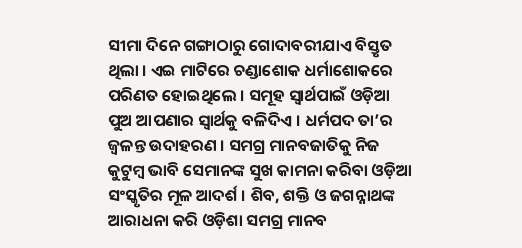ସୀମା ଦିନେ ଗଙ୍ଗାଠାରୁ ଗୋଦାବରୀଯାଏ ବିସ୍ତୃତ ଥିଲା । ଏଇ ମାଟିରେ ଚଣ୍ଡାଶୋକ ଧର୍ମାଶୋକରେ ପରିଣତ ହୋଇଥିଲେ । ସମୂହ ସ୍ଵାର୍ଥପାଇଁ ଓଡ଼ିଆ ପୁଅ ଆପଣାର ସ୍ଵାର୍ଥକୁ ବଳିଦିଏ । ଧର୍ମପଦ ତା’ର ଜ୍ଵଳନ୍ତ ଉଦାହରଣ । ସମଗ୍ର ମାନବଜାତିକୁ ନିଜ କୁଟୁମ୍ବ ଭାବି ସେମାନଙ୍କ ସୁଖ କାମନା କରିବା ଓଡ଼ିଆ ସଂସ୍କୃତିର ମୂଳ ଆଦର୍ଶ । ଶିବ, ଶକ୍ତି ଓ ଜଗନ୍ନାଥଙ୍କ ଆରାଧନା କରି ଓଡ଼ିଶା ସମଗ୍ର ମାନବ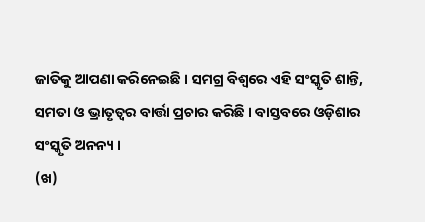ଜାତିକୁ ଆପଣା କରିନେଇଛି । ସମଗ୍ର ବିଶ୍ଵରେ ଏହି ସଂସ୍କୃତି ଶାନ୍ତି, ସମତା ଓ ଭ୍ରାତୃତ୍ଵର ବାର୍ତ୍ତା ପ୍ରଚାର କରିଛି । ବାସ୍ତବରେ ଓଡ଼ିଶାର ସଂସ୍କୃତି ଅନନ୍ୟ ।
(ଖ)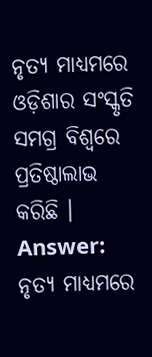ନୃତ୍ୟ ମାଧ୍ୟମରେ ଓଡ଼ିଶାର ସଂସ୍କୃତି ସମଗ୍ର ବିଶ୍ଵରେ ପ୍ରତିଷ୍ଠାଲାଭ କରିଛି ।
Answer:
ନୃତ୍ୟ ମାଧ୍ୟମରେ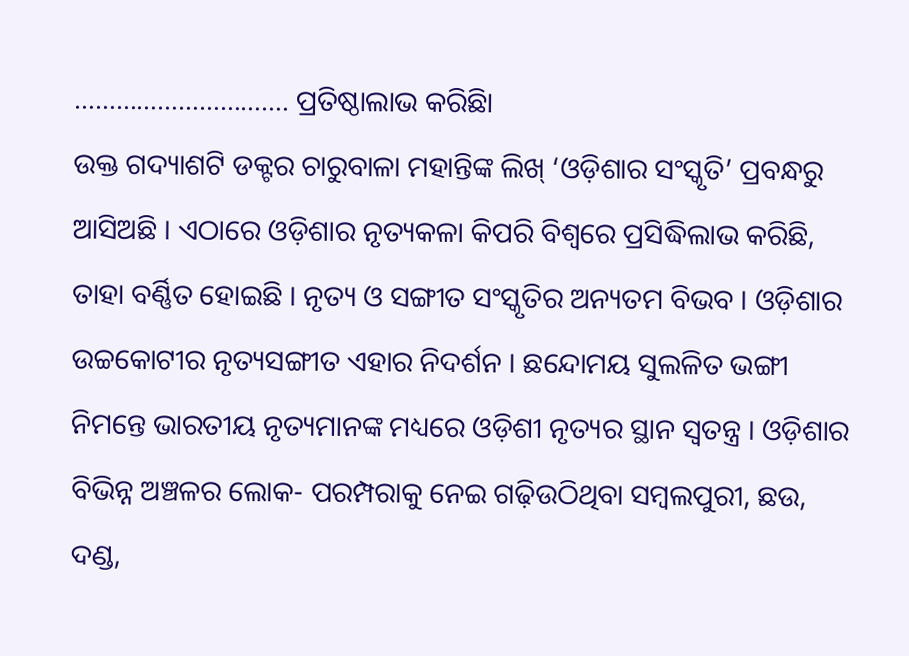…………………………. ପ୍ରତିଷ୍ଠାଲାଭ କରିଛିା
ଉକ୍ତ ଗଦ୍ୟାଶଟି ଡକ୍ଟର ଚାରୁବାଳା ମହାନ୍ତିଙ୍କ ଲିଖ୍ ‘ଓଡ଼ିଶାର ସଂସ୍କୃତି’ ପ୍ରବନ୍ଧରୁ ଆସିଅଛି । ଏଠାରେ ଓଡ଼ିଶାର ନୃତ୍ୟକଳା କିପରି ବିଶ୍ଵରେ ପ୍ରସିଦ୍ଧିଲାଭ କରିଛି, ତାହା ବର୍ଣ୍ଣିତ ହୋଇଛି । ନୃତ୍ୟ ଓ ସଙ୍ଗୀତ ସଂସ୍କୃତିର ଅନ୍ୟତମ ବିଭବ । ଓଡ଼ିଶାର ଉଚ୍ଚକୋଟୀର ନୃତ୍ୟସଙ୍ଗୀତ ଏହାର ନିଦର୍ଶନ । ଛନ୍ଦୋମୟ ସୁଲଳିତ ଭଙ୍ଗୀ ନିମନ୍ତେ ଭାରତୀୟ ନୃତ୍ୟମାନଙ୍କ ମଧ୍ୟରେ ଓଡ଼ିଶୀ ନୃତ୍ୟର ସ୍ଥାନ ସ୍ବତନ୍ତ୍ର । ଓଡ଼ିଶାର ବିଭିନ୍ନ ଅଞ୍ଚଳର ଲୋକ- ପରମ୍ପରାକୁ ନେଇ ଗଢ଼ିଉଠିଥିବା ସମ୍ବଲପୁରୀ, ଛଉ, ଦଣ୍ଡ,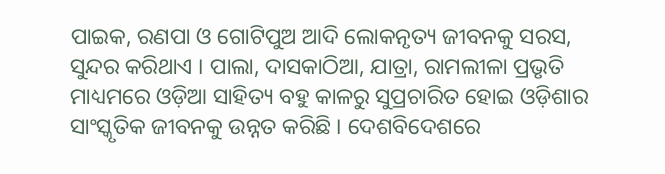ପାଇକ, ରଣପା ଓ ଗୋଟିପୁଅ ଆଦି ଲୋକନୃତ୍ୟ ଜୀବନକୁ ସରସ, ସୁନ୍ଦର କରିଥାଏ । ପାଲା, ଦାସକାଠିଆ, ଯାତ୍ରା, ରାମଲୀଳା ପ୍ରଭୃତି ମାଧ୍ୟମରେ ଓଡ଼ିଆ ସାହିତ୍ୟ ବହୁ କାଳରୁ ସୁପ୍ରଚାରିତ ହୋଇ ଓଡ଼ିଶାର ସାଂସ୍କୃତିକ ଜୀବନକୁ ଉନ୍ନତ କରିଛି । ଦେଶବିଦେଶରେ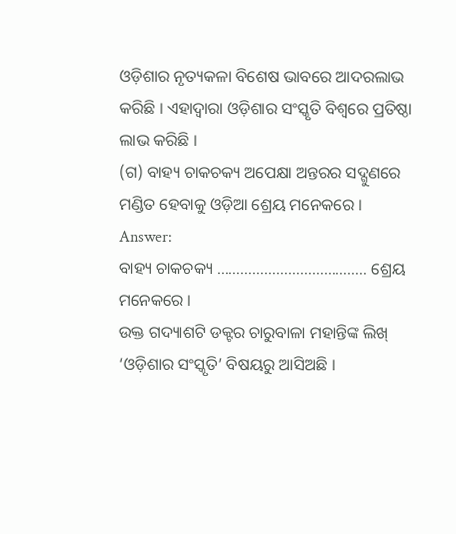ଓଡ଼ିଶାର ନୃତ୍ୟକଳା ବିଶେଷ ଭାବରେ ଆଦରଲାଭ କରିଛି । ଏହାଦ୍ଵାରା ଓଡ଼ିଶାର ସଂସ୍କୃତି ବିଶ୍ଵରେ ପ୍ରତିଷ୍ଠା ଲାଭ କରିଛି ।
(ଗ) ବାହ୍ୟ ଚାକଚକ୍ୟ ଅପେକ୍ଷା ଅନ୍ତରର ସଦ୍ଗୁଣରେ ମଣ୍ଡିତ ହେବାକୁ ଓଡ଼ିଆ ଶ୍ରେୟ ମନେକରେ ।
Answer:
ବାହ୍ୟ ଚାକଚକ୍ୟ ……………………………….. ଶ୍ରେୟ ମନେକରେ ।
ଉକ୍ତ ଗଦ୍ୟାଶଟି ଡକ୍ଟର ଚାରୁବାଳା ମହାନ୍ତିଙ୍କ ଲିଖ୍ ‘ଓଡ଼ିଶାର ସଂସ୍କୃତି’ ବିଷୟରୁ ଆସିଅଛି ।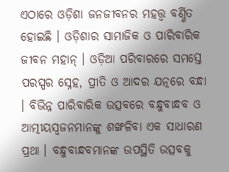ଏଠାରେ ଓଡ଼ିଶା ଜନଜୀବନର ମହତ୍ତ୍ଵ ବର୍ଣ୍ଣିତ ହୋଇଛି । ଓଡ଼ିଶାର ସାମାଜିକ ଓ ପାରିବାରିକ ଜୀବନ ମହାନ୍ । ଓଡ଼ିଆ ପରିବାରରେ ସମସ୍ତେ ପରସ୍ପର ସ୍ନେହ, ପ୍ରୀତି ଓ ଆଦର ଯତ୍ନରେ ବନ୍ଧା । ବିଭିନ୍ନ ପାରିବାରିକ ଉତ୍ସବରେ ବନ୍ଧୁବାନ୍ଧବ ଓ ଆତ୍ମୀୟସ୍ୱଜନମାନଙ୍କୁ ଶଙ୍ଖଳିବା ଏକ ସାଧାରଣ ପ୍ରଥା । ବନ୍ଧୁବାନ୍ଧବମାନଙ୍କ ଉପସ୍ଥିତି ଉତ୍ସବକୁ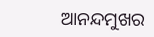ଆନନ୍ଦମୁଖର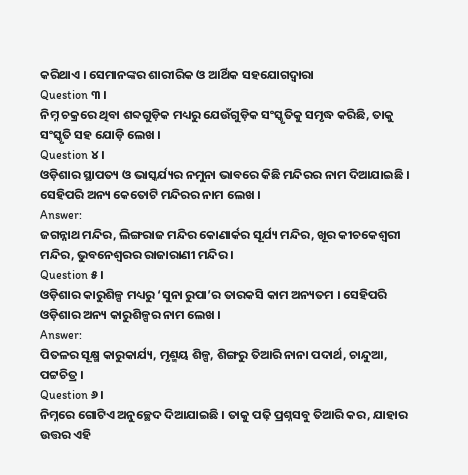କରିଥାଏ । ସେମାନଙ୍କର ଶାରୀରିକ ଓ ଆର୍ଥିକ ସହଯୋଗଦ୍ଵାରା
Question ୩ ।
ନିମ୍ନ ଚକ୍ରରେ ଥିବା ଶବ୍ଦଗୁଡ଼ିକ ମଧ୍ୟରୁ ଯେଉଁଗୁଡ଼ିକ ସଂସ୍କୃତିକୁ ସମୃଦ୍ଧ କରିଛି, ତାକୁ ସଂସ୍କୃତି ସହ ଯୋଡ଼ି ଲେଖ ।
Question ୪।
ଓଡ଼ିଶାର ସ୍ଥାପତ୍ୟ ଓ ଭାସ୍କର୍ଯ୍ୟର ନମୁନା ଭାବରେ କିଛି ମନ୍ଦିରର ନାମ ଦିଆଯାଇଛି । ସେହିପରି ଅନ୍ୟ କେତୋଟି ମନ୍ଦିରର ନାମ ଲେଖ ।
Answer:
ଜଗନ୍ନାଥ ମନ୍ଦିର, ଲିଙ୍ଗରାଜ ମନ୍ଦିର କୋଣାର୍କର ସୂର୍ଯ୍ୟ ମନ୍ଦିର, ଖୂର କୀଚକେଶ୍ଵରୀ ମନ୍ଦିର, ଭୁବନେଶ୍ଵରର ରାଜାରାଣୀ ମନ୍ଦିର ।
Question ୫।
ଓଡ଼ିଶାର କାରୁଶିଳ୍ପ ମଧ୍ୟରୁ ‘ସୁନା ରୁପା’ର ତାରକସି କାମ ଅନ୍ୟତମ । ସେହିପରି ଓଡ଼ିଶାର ଅନ୍ୟ କାରୁଶିଳ୍ପର ନାମ ଲେଖ ।
Answer:
ପିତଳର ସୂକ୍ଷ୍ମ କାରୁକାର୍ଯ୍ୟ, ମୃଣ୍ମୟ ଶିଳ୍ପ, ଶିଙ୍ଗରୁ ତିଆରି ନାନା ପଦାର୍ଥ, ଚାନ୍ଦୁଆ, ପଟ୍ଟଚିତ୍ର ।
Question ୬।
ନିମ୍ନରେ ଗୋଟିଏ ଅନୁଚ୍ଛେଦ ଦିଆଯାଇଛି । ତାକୁ ପଢ଼ି ପ୍ରଶ୍ନସବୁ ତିଆରି କର, ଯାହାର ଉତ୍ତର ଏହି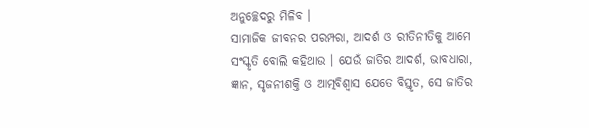ଅନୁଚ୍ଛେଦରୁ ମିଳିବ ।
ସାମାଜିକ ଜୀବନର ପରମ୍ପରା, ଆଦର୍ଶ ଓ ରୀତିନୀତିକୁ ଆମେ ସଂସ୍କୃତି ବୋଲି କହିଥାଉ । ଯେଉଁ ଜାତିର ଆଦର୍ଶ, ଭାବଧାରା, ଜ୍ଞାନ, ସୃଜନୀଶକ୍ତି ଓ ଆତ୍ମବିଶ୍ଵାସ ଯେତେ ବିସ୍ତୃତ, ସେ ଜାତିର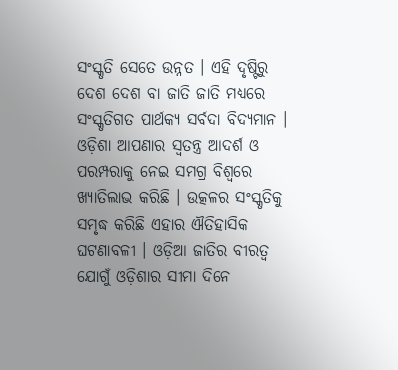ସଂସ୍କୃତି ସେତେ ଉନ୍ନତ । ଏହି ଦୃଷ୍ଟିରୁ ଦେଶ ଦେଶ ବା ଜାତି ଜାତି ମଧ୍ୟରେ ସଂସ୍କୃତିଗତ ପାର୍ଥକ୍ୟ ସର୍ବଦା ବିଦ୍ୟମାନ । ଓଡ଼ିଶା ଆପଣାର ସ୍ବତନ୍ତ୍ର ଆଦର୍ଶ ଓ ପରମ୍ପରାକୁ ନେଇ ସମଗ୍ର ବିଶ୍ଵରେ ଖ୍ୟାତିଲାଭ କରିଛି । ଉତ୍କଳର ସଂସ୍କୃତିକୁ ସମୃଦ୍ଧ କରିଛି ଏହାର ଐତିହାସିକ ଘଟଣାବଳୀ । ଓଡ଼ିଆ ଜାତିର ବୀରତ୍ଵ ଯୋଗୁଁ ଓଡ଼ିଶାର ସୀମା ଦିନେ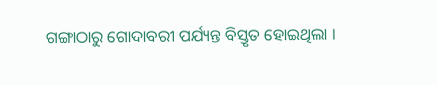ଗଙ୍ଗାଠାରୁ ଗୋଦାବରୀ ପର୍ଯ୍ୟନ୍ତ ବିସ୍ତୃତ ହୋଇଥିଲା ।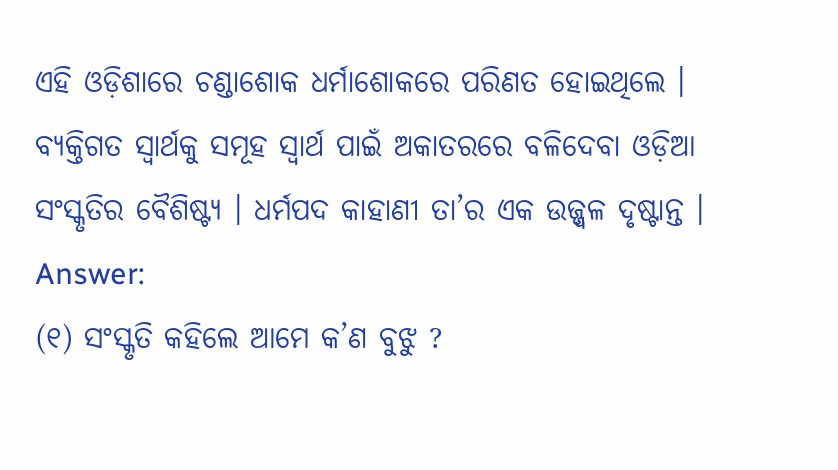ଏହି ଓଡ଼ିଶାରେ ଚଣ୍ଡାଶୋକ ଧର୍ମାଶୋକରେ ପରିଣତ ହୋଇଥିଲେ । ବ୍ୟକ୍ତିଗତ ସ୍ଵାର୍ଥକୁ ସମୂହ ସ୍ଵାର୍ଥ ପାଇଁ ଅକାତରରେ ବଳିଦେବା ଓଡ଼ିଆ ସଂସ୍କୃତିର ବୈଶିଷ୍ଟ୍ୟ । ଧର୍ମପଦ କାହାଣୀ ତା’ର ଏକ ଉଜ୍ଜ୍ଵଳ ଦୃଷ୍ଟାନ୍ତ ।
Answer:
(୧) ସଂସ୍କୃତି କହିଲେ ଆମେ କ’ଣ ବୁଝୁ ?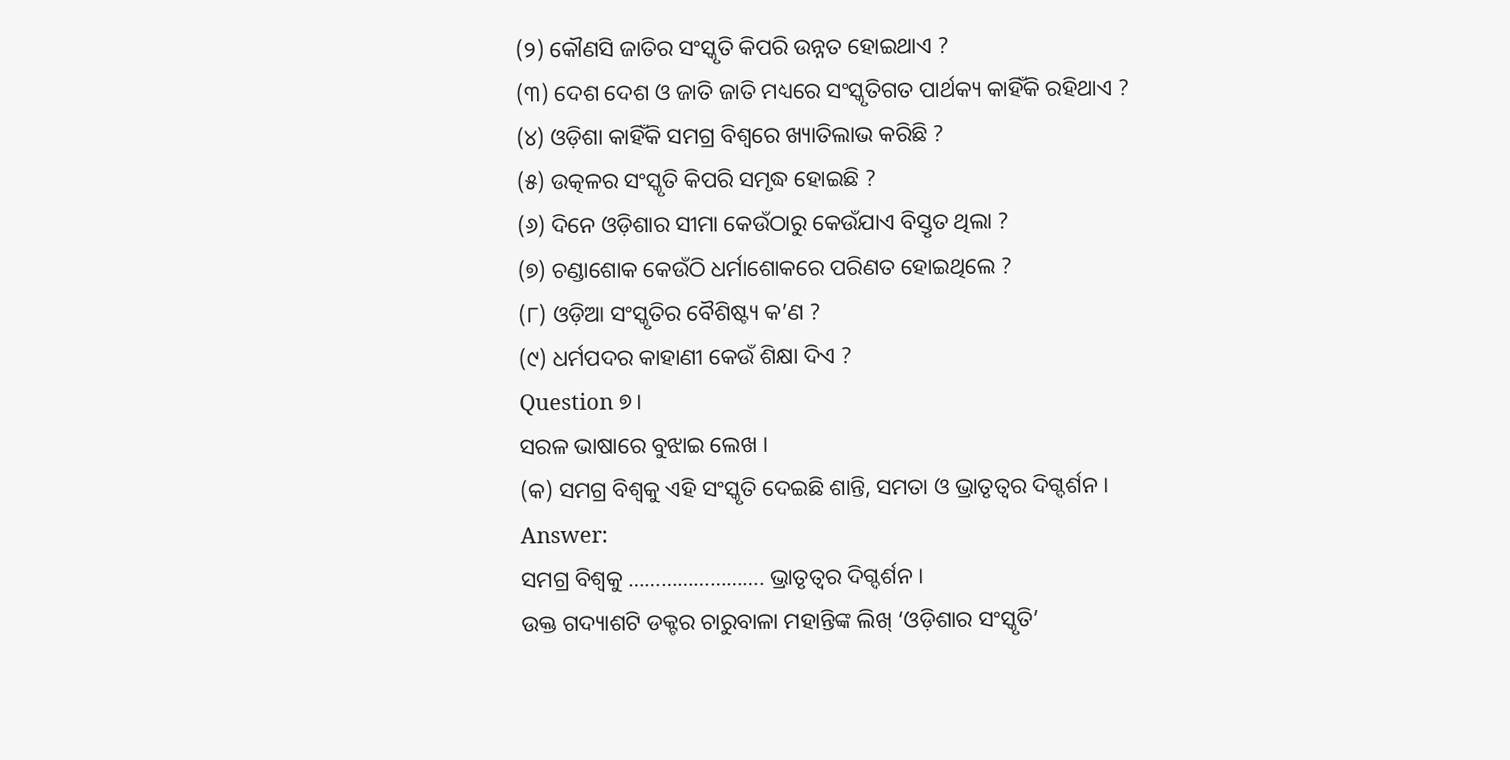(୨) କୌଣସି ଜାତିର ସଂସ୍କୃତି କିପରି ଉନ୍ନତ ହୋଇଥାଏ ?
(୩) ଦେଶ ଦେଶ ଓ ଜାତି ଜାତି ମଧ୍ୟରେ ସଂସ୍କୃତିଗତ ପାର୍ଥକ୍ୟ କାହିଁକି ରହିଥାଏ ?
(୪) ଓଡ଼ିଶା କାହିଁକି ସମଗ୍ର ବିଶ୍ଵରେ ଖ୍ୟାତିଲାଭ କରିଛି ?
(୫) ଉତ୍କଳର ସଂସ୍କୃତି କିପରି ସମୃଦ୍ଧ ହୋଇଛି ?
(୬) ଦିନେ ଓଡ଼ିଶାର ସୀମା କେଉଁଠାରୁ କେଉଁଯାଏ ବିସ୍ତୃତ ଥିଲା ?
(୭) ଚଣ୍ଡାଶୋକ କେଉଁଠି ଧର୍ମାଶୋକରେ ପରିଣତ ହୋଇଥିଲେ ?
(୮) ଓଡ଼ିଆ ସଂସ୍କୃତିର ବୈଶିଷ୍ଟ୍ୟ କ’ଣ ?
(୯) ଧର୍ମପଦର କାହାଣୀ କେଉଁ ଶିକ୍ଷା ଦିଏ ?
Question ୭।
ସରଳ ଭାଷାରେ ବୁଝାଇ ଲେଖ ।
(କ) ସମଗ୍ର ବିଶ୍ଵକୁ ଏହି ସଂସ୍କୃତି ଦେଇଛି ଶାନ୍ତି, ସମତା ଓ ଭ୍ରାତୃତ୍ଵର ଦିଗ୍ଦର୍ଶନ ।
Answer:
ସମଗ୍ର ବିଶ୍ଵକୁ ……………………. ଭ୍ରାତୃତ୍ଵର ଦିଗ୍ଦର୍ଶନ ।
ଉକ୍ତ ଗଦ୍ୟାଶଟି ଡକ୍ଟର ଚାରୁବାଳା ମହାନ୍ତିଙ୍କ ଲିଖ୍ ‘ଓଡ଼ିଶାର ସଂସ୍କୃତି’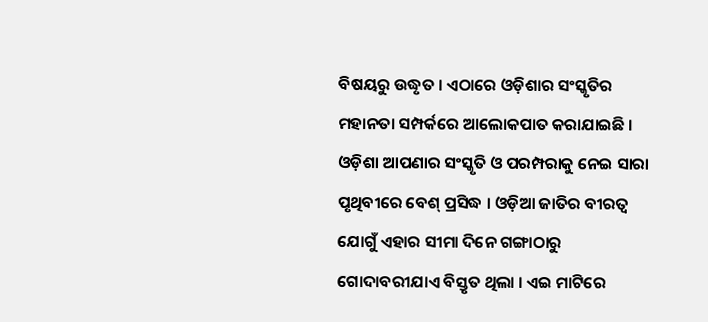ବିଷୟରୁ ଉଦ୍ଧୃତ । ଏଠାରେ ଓଡ଼ିଶାର ସଂସ୍କୃତିର ମହାନତା ସମ୍ପର୍କରେ ଆଲୋକପାତ କରାଯାଇଛି । ଓଡ଼ିଶା ଆପଣାର ସଂସ୍କୃତି ଓ ପରମ୍ପରାକୁ ନେଇ ସାରା ପୃଥିବୀରେ ବେଶ୍ ପ୍ରସିଦ୍ଧ । ଓଡ଼ିଆ ଜାତିର ବୀରତ୍ଵ ଯୋଗୁଁ ଏହାର ସୀମା ଦିନେ ଗଙ୍ଗାଠାରୁ ଗୋଦାବରୀଯାଏ ବିସ୍ତୃତ ଥିଲା । ଏଇ ମାଟିରେ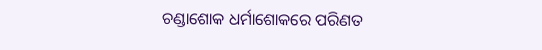ଚଣ୍ଡାଶୋକ ଧର୍ମାଶୋକରେ ପରିଣତ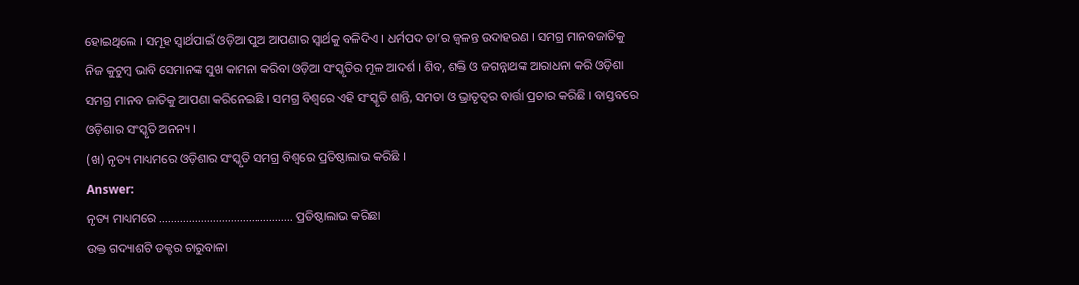ହୋଇଥିଲେ । ସମୂହ ସ୍ଵାର୍ଥପାଇଁ ଓଡ଼ିଆ ପୁଅ ଆପଣାର ସ୍ଵାର୍ଥକୁ ବଳିଦିଏ । ଧର୍ମପଦ ତା’ର ଜ୍ଵଳନ୍ତ ଉଦାହରଣ । ସମଗ୍ର ମାନବଜାତିକୁ ନିଜ କୁଟୁମ୍ବ ଭାବି ସେମାନଙ୍କ ସୁଖ କାମନା କରିବା ଓଡ଼ିଆ ସଂସ୍କୃତିର ମୂଳ ଆଦର୍ଶ । ଶିବ, ଶକ୍ତି ଓ ଜଗନ୍ନାଥଙ୍କ ଆରାଧନା କରି ଓଡ଼ିଶା ସମଗ୍ର ମାନବ ଜାତିକୁ ଆପଣା କରିନେଇଛି । ସମଗ୍ର ବିଶ୍ଵରେ ଏହି ସଂସ୍କୃତି ଶାନ୍ତି, ସମତା ଓ ଭ୍ରାତୃତ୍ଵର ବାର୍ତ୍ତା ପ୍ରଚାର କରିଛି । ବାସ୍ତବରେ ଓଡ଼ିଶାର ସଂସ୍କୃତି ଅନନ୍ୟ ।
(ଖ) ନୃତ୍ୟ ମାଧ୍ୟମରେ ଓଡ଼ିଶାର ସଂସ୍କୃତି ସମଗ୍ର ବିଶ୍ଵରେ ପ୍ରତିଷ୍ଠାଲାଭ କରିଛି ।
Answer:
ନୃତ୍ୟ ମାଧ୍ୟମରେ ……………………………………… ପ୍ରତିଷ୍ଠାଲାଭ କରିଛା
ଉକ୍ତ ଗଦ୍ୟାଶଟି ଡକ୍ଟର ଚାରୁବାଳା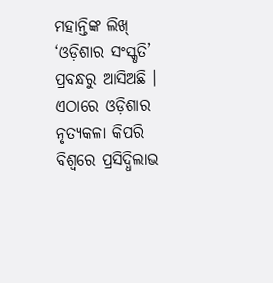ମହାନ୍ତିଙ୍କ ଲିଖ୍ ‘ଓଡ଼ିଶାର ସଂସ୍କୃତି’ ପ୍ରବନ୍ଧରୁ ଆସିଅଛି । ଏଠାରେ ଓଡ଼ିଶାର ନୃତ୍ୟକଳା କିପରି ବିଶ୍ଵରେ ପ୍ରସିଦ୍ଧିଲାଭ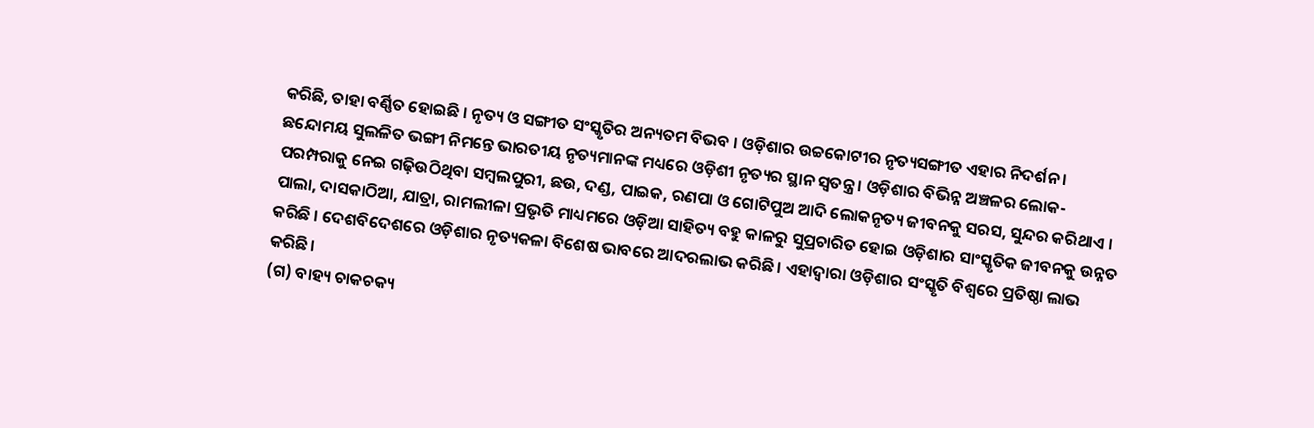କରିଛି, ତାହା ବର୍ଣ୍ଣିତ ହୋଇଛି । ନୃତ୍ୟ ଓ ସଙ୍ଗୀତ ସଂସ୍କୃତିର ଅନ୍ୟତମ ବିଭବ । ଓଡ଼ିଶାର ଉଚ୍ଚକୋଟୀର ନୃତ୍ୟସଙ୍ଗୀତ ଏହାର ନିଦର୍ଶନ । ଛନ୍ଦୋମୟ ସୁଲଳିତ ଭଙ୍ଗୀ ନିମନ୍ତେ ଭାରତୀୟ ନୃତ୍ୟମାନଙ୍କ ମଧ୍ୟରେ ଓଡ଼ିଶୀ ନୃତ୍ୟର ସ୍ଥାନ ସ୍ଵତନ୍ତ୍ର । ଓଡ଼ିଶାର ବିଭିନ୍ନ ଅଞ୍ଚଳର ଲୋକ- ପରମ୍ପରାକୁ ନେଇ ଗଢ଼ିଉଠିଥିବା ସମ୍ବଲପୁରୀ, ଛଉ, ଦଣ୍ଡ, ପାଇକ, ରଣପା ଓ ଗୋଟିପୁଅ ଆଦି ଲୋକନୃତ୍ୟ ଜୀବନକୁ ସରସ, ସୁନ୍ଦର କରିଥାଏ । ପାଲା, ଦାସକାଠିଆ, ଯାତ୍ରା, ରାମଲୀଳା ପ୍ରଭୃତି ମାଧ୍ୟମରେ ଓଡ଼ିଆ ସାହିତ୍ୟ ବହୁ କାଳରୁ ସୁପ୍ରଚାରିତ ହୋଇ ଓଡ଼ିଶାର ସାଂସ୍କୃତିକ ଜୀବନକୁ ଉନ୍ନତ କରିଛି । ଦେଶବିଦେଶରେ ଓଡ଼ିଶାର ନୃତ୍ୟକଳା ବିଶେଷ ଭାବରେ ଆଦରଲାଭ କରିଛି । ଏହାଦ୍ଵାରା ଓଡ଼ିଶାର ସଂସ୍କୃତି ବିଶ୍ଵରେ ପ୍ରତିଷ୍ଠା ଲାଭ କରିଛି।
(ଗ) ବାହ୍ୟ ଚାକଚକ୍ୟ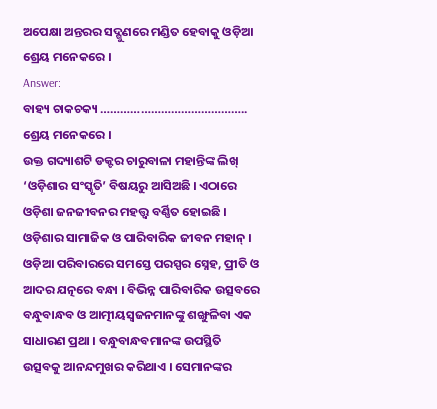ଅପେକ୍ଷା ଅନ୍ତରର ସଦ୍ଗୁଣରେ ମଣ୍ଡିତ ହେବାକୁ ଓଡ଼ିଆ ଶ୍ରେୟ ମନେକରେ ।
Answer:
ବାହ୍ୟ ଚାକଚକ୍ୟ …………………………………….. ଶ୍ରେୟ ମନେକରେ ।
ଉକ୍ତ ଗଦ୍ୟାଶଟି ଡକ୍ଟର ଚାରୁବାଳା ମହାନ୍ତିଙ୍କ ଲିଖ୍ ‘ଓଡ଼ିଶାର ସଂସ୍କୃତି’ ବିଷୟରୁ ଆସିଅଛି । ଏଠାରେ ଓଡ଼ିଶା ଜନଜୀବନର ମହତ୍ତ୍ବ ବର୍ଣ୍ଣିତ ହୋଇଛି । ଓଡ଼ିଶାର ସାମାଜିକ ଓ ପାରିବାରିକ ଜୀବନ ମହାନ୍ । ଓଡ଼ିଆ ପରିବାରରେ ସମସ୍ତେ ପରସ୍ପର ସ୍ନେହ, ପ୍ରୀତି ଓ ଆଦର ଯତ୍ନରେ ବନ୍ଧା । ବିଭିନ୍ନ ପାରିବାରିକ ଉତ୍ସବରେ ବନ୍ଧୁବାନ୍ଧବ ଓ ଆତ୍ମୀୟସ୍ୱଜନମାନଙ୍କୁ ଶଙ୍ଖୁଳିବା ଏକ ସାଧାରଣ ପ୍ରଥା । ବନ୍ଧୁବାନ୍ଧବମାନଙ୍କ ଉପସ୍ଥିତି ଉତ୍ସବକୁ ଆନନ୍ଦମୁଖର କରିଥାଏ । ସେମାନଙ୍କର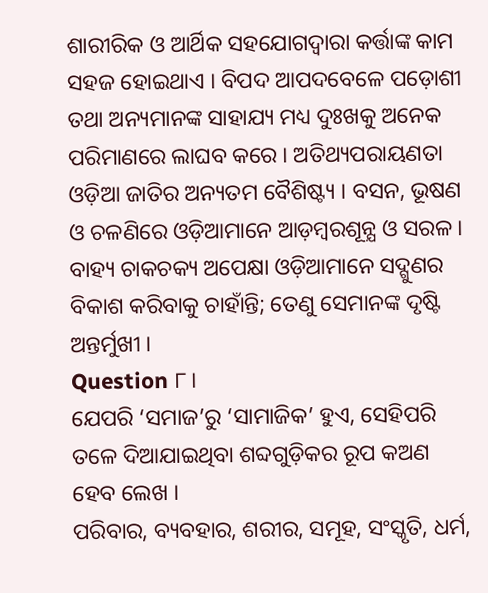ଶାରୀରିକ ଓ ଆର୍ଥିକ ସହଯୋଗଦ୍ଵାରା କର୍ତ୍ତାଙ୍କ କାମ ସହଜ ହୋଇଥାଏ । ବିପଦ ଆପଦବେଳେ ପଡ଼ୋଶୀ ତଥା ଅନ୍ୟମାନଙ୍କ ସାହାଯ୍ୟ ମଧ୍ୟ ଦୁଃଖକୁ ଅନେକ ପରିମାଣରେ ଲାଘବ କରେ । ଅତିଥ୍ୟପରାୟଣତା ଓଡ଼ିଆ ଜାତିର ଅନ୍ୟତମ ବୈଶିଷ୍ଟ୍ୟ । ବସନ, ଭୂଷଣ ଓ ଚଳଣିରେ ଓଡ଼ିଆମାନେ ଆଡ଼ମ୍ବରଶୂନ୍ଯ ଓ ସରଳ । ବାହ୍ୟ ଚାକଚକ୍ୟ ଅପେକ୍ଷା ଓଡ଼ିଆମାନେ ସଦ୍ଗୁଣର ବିକାଶ କରିବାକୁ ଚାହାଁନ୍ତି; ତେଣୁ ସେମାନଙ୍କ ଦୃଷ୍ଟି ଅନ୍ତର୍ମୁଖୀ ।
Question ୮।
ଯେପରି ‘ସମାଜ’ରୁ ‘ସାମାଜିକ’ ହୁଏ, ସେହିପରି ତଳେ ଦିଆଯାଇଥିବା ଶବ୍ଦଗୁଡ଼ିକର ରୂପ କଅଣ ହେବ ଲେଖ ।
ପରିବାର, ବ୍ୟବହାର, ଶରୀର, ସମୂହ, ସଂସ୍କୃତି, ଧର୍ମ,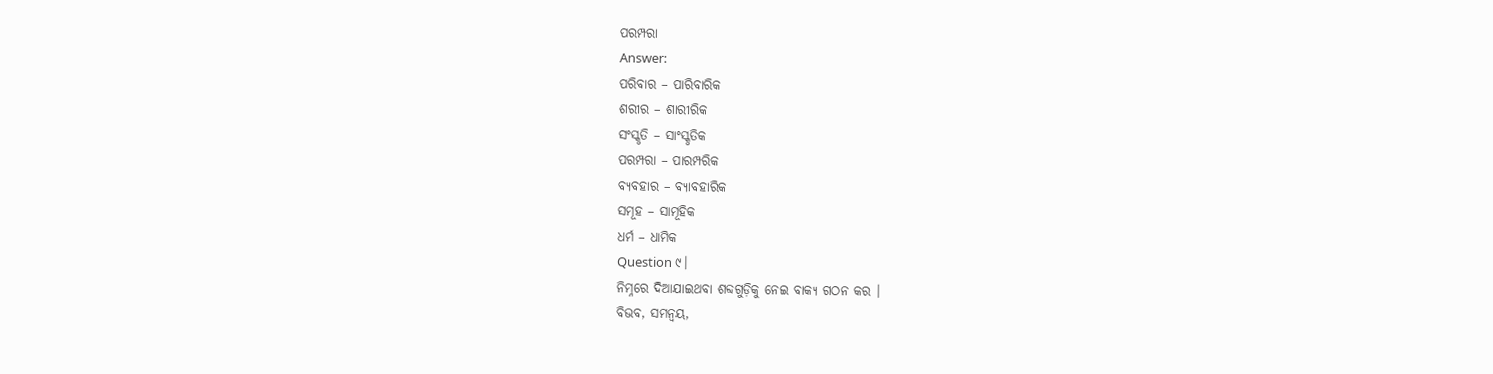ପରମ୍ପରା
Answer:
ପରିବାର – ପାରିବାରିକ
ଶରୀର – ଶାରୀରିକ
ସଂସ୍କୃତି – ସାଂସ୍କୃତିକ
ପରମ୍ପରା – ପାରମ୍ପରିକ
ବ୍ୟବହାର – ବ୍ୟାବହାରିକ
ସମୂହ – ସାମୂହିକ
ଧର୍ମ – ଧାମିକ
Question ୯।
ନିମ୍ନରେ ଦିଆଯାଇଥବା ଶବ୍ଦଗୁଡ଼ିକୁ ନେଇ ବାକ୍ୟ ଗଠନ କର ।
ବିଭବ, ସମନ୍ବୟ,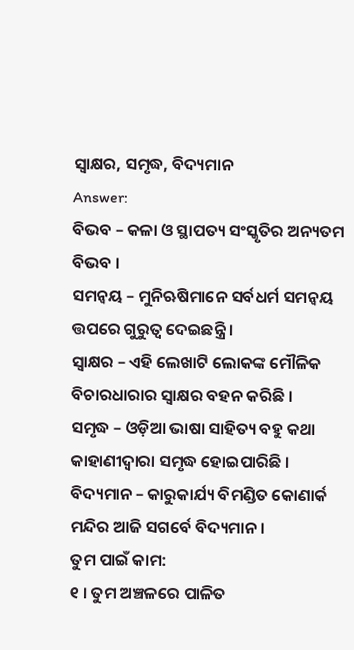ସ୍ଵାକ୍ଷର, ସମୃଦ୍ଧ, ବିଦ୍ୟମାନ
Answer:
ବିଭବ – କଳା ଓ ସ୍ଥାପତ୍ୟ ସଂସ୍କୃତିର ଅନ୍ୟତମ ବିଭବ ।
ସମନ୍ୱୟ – ମୁନିଋଷିମାନେ ସର୍ବଧର୍ମ ସମନ୍ବୟ ତ୍ତପରେ ଗୁରୁତ୍ଵ ଦେଇଛନ୍ତ୍ରି ।
ସ୍ବାକ୍ଷର – ଏହି ଲେଖାଟି ଲୋକଙ୍କ ମୌଳିକ ବିଚାରଧାରାର ସ୍ବାକ୍ଷର ବହନ କରିଛି ।
ସମୃଦ୍ଧ – ଓଡ଼ିଆ ଭାଷା ସାହିତ୍ୟ ବହୁ କଥା କାହାଣୀଦ୍ଵାରା ସମୃଦ୍ଧ ହୋଇପାରିଛି ।
ବିଦ୍ୟମାନ – କାରୁକାର୍ଯ୍ୟ ବିମଣ୍ଡିତ କୋଣାର୍କ ମନ୍ଦିର ଆଜି ସଗର୍ବେ ବିଦ୍ୟମାନ ।
ତୁମ ପାଇଁ କାମ:
୧ । ତୁମ ଅଞ୍ଚଳରେ ପାଳିତ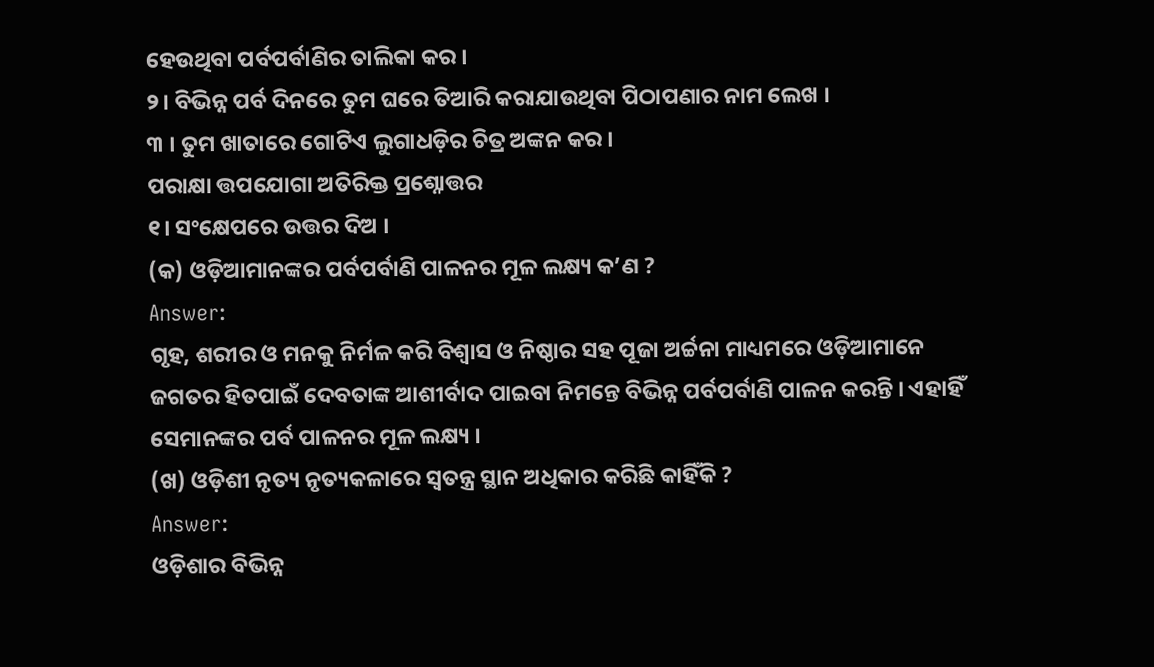ହେଉଥିବା ପର୍ବପର୍ବାଣିର ତାଲିକା କର ।
୨। ବିଭିନ୍ନ ପର୍ବ ଦିନରେ ତୁମ ଘରେ ତିଆରି କରାଯାଉଥିବା ପିଠାପଣାର ନାମ ଲେଖ ।
୩ । ତୁମ ଖାତାରେ ଗୋଟିଏ ଲୁଗାଧଡ଼ିର ଚିତ୍ର ଅଙ୍କନ କର ।
ପରାକ୍ଷା ତ୍ତପଯୋଗା ଅତିରିକ୍ତ ପ୍ରଶ୍ନୋତ୍ତର
୧। ସଂକ୍ଷେପରେ ଉତ୍ତର ଦିଅ ।
(କ) ଓଡ଼ିଆମାନଙ୍କର ପର୍ବପର୍ବାଣି ପାଳନର ମୂଳ ଲକ୍ଷ୍ୟ କ’ଣ ?
Answer:
ଗୃହ, ଶରୀର ଓ ମନକୁ ନିର୍ମଳ କରି ବିଶ୍ଵାସ ଓ ନିଷ୍ଠାର ସହ ପୂଜା ଅର୍ଚ୍ଚନା ମାଧ୍ୟମରେ ଓଡ଼ିଆମାନେ ଜଗତର ହିତପାଇଁ ଦେବତାଙ୍କ ଆଶୀର୍ବାଦ ପାଇବା ନିମନ୍ତେ ବିଭିନ୍ନ ପର୍ବପର୍ବାଣି ପାଳନ କରନ୍ତି । ଏହାହିଁ ସେମାନଙ୍କର ପର୍ବ ପାଳନର ମୂଳ ଲକ୍ଷ୍ୟ ।
(ଖ) ଓଡ଼ିଶୀ ନୃତ୍ୟ ନୃତ୍ୟକଳାରେ ସ୍ଵତନ୍ତ୍ର ସ୍ଥାନ ଅଧିକାର କରିଛି କାହିଁକି ?
Answer:
ଓଡ଼ିଶାର ବିଭିନ୍ନ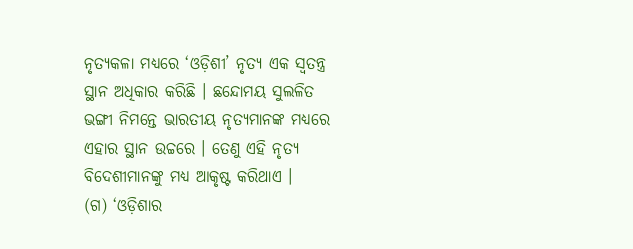ନୃତ୍ୟକଳା ମଧ୍ଯରେ ‘ଓଡ଼ିଶୀ’ ନୃତ୍ୟ ଏକ ସ୍ଵତନ୍ତ୍ର ସ୍ଥାନ ଅଧିକାର କରିଛି । ଛନ୍ଦୋମୟ ସୁଲଳିତ ଭଙ୍ଗୀ ନିମନ୍ତେ ଭାରତୀୟ ନୃତ୍ୟମାନଙ୍କ ମଧ୍ୟରେ ଏହାର ସ୍ଥାନ ଉଚ୍ଚରେ । ତେଣୁ ଏହି ନୃତ୍ୟ ବିଦେଶୀମାନଙ୍କୁ ମଧ୍ୟ ଆକୃଷ୍ଟ କରିଥାଏ ।
(ଗ) ‘ଓଡ଼ିଶାର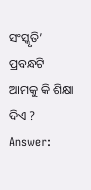ସଂସ୍କୃତି’ ପ୍ରବନ୍ଧଟି ଆମକୁ କି ଶିକ୍ଷା ଦିଏ ?
Answer: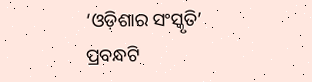‘ଓଡ଼ିଶାର ସଂସ୍କୃତି’ ପ୍ରବନ୍ଧଟି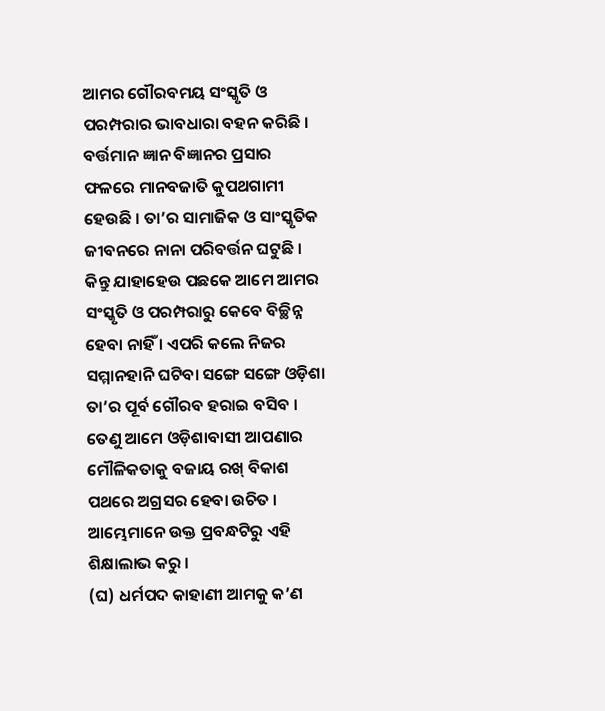ଆମର ଗୌରବମୟ ସଂସ୍କୃତି ଓ ପରମ୍ପରାର ଭାବଧାରା ବହନ କରିଛି । ବର୍ତ୍ତମାନ ଜ୍ଞାନ ବିଜ୍ଞାନର ପ୍ରସାର ଫଳରେ ମାନବଜାତି କୁପଥଗାମୀ ହେଉଛି । ତା’ର ସାମାଜିକ ଓ ସାଂସ୍କୃତିକ ଜୀବନରେ ନାନା ପରିବର୍ତ୍ତନ ଘଟୁଛି । କିନ୍ତୁ ଯାହାହେଉ ପଛକେ ଆମେ ଆମର ସଂସ୍କୃତି ଓ ପରମ୍ପରାରୁ କେବେ ବିଚ୍ଛିନ୍ନ ହେବା ନାହିଁ । ଏପରି କଲେ ନିଜର ସମ୍ମାନହାନି ଘଟିବା ସଙ୍ଗେ ସଙ୍ଗେ ଓଡ଼ିଶା ତା’ର ପୂର୍ବ ଗୌରବ ହରାଇ ବସିବ । ତେଣୁ ଆମେ ଓଡ଼ିଶାବାସୀ ଆପଣାର ମୌଳିକତାକୁ ବଜାୟ ରଖ୍ ବିକାଶ ପଥରେ ଅଗ୍ରସର ହେବା ଉଚିତ । ଆମ୍ଭେମାନେ ଉକ୍ତ ପ୍ରବନ୍ଧଟିରୁ ଏହି ଶିକ୍ଷାଲାଭ କରୁ ।
(ଘ) ଧର୍ମପଦ କାହାଣୀ ଆମକୁ କ’ଣ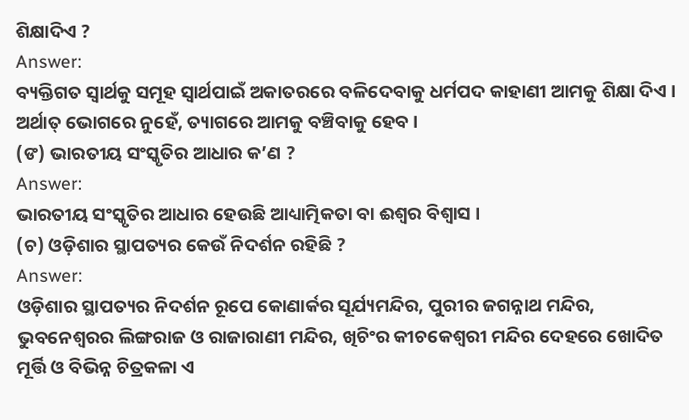ଶିକ୍ଷାଦିଏ ?
Answer:
ବ୍ୟକ୍ତିଗତ ସ୍ଵାର୍ଥକୁ ସମୂହ ସ୍ଵାର୍ଥପାଇଁ ଅକାତରରେ ବଳିଦେବାକୁ ଧର୍ମପଦ କାହାଣୀ ଆମକୁ ଶିକ୍ଷା ଦିଏ । ଅର୍ଥାତ୍ ଭୋଗରେ ନୁହେଁ, ତ୍ୟାଗରେ ଆମକୁ ବଞ୍ଚିବାକୁ ହେବ ।
(ଙ) ଭାରତୀୟ ସଂସ୍କୃତିର ଆଧାର କ’ଣ ?
Answer:
ଭାରତୀୟ ସଂସ୍କୃତିର ଆଧାର ହେଉଛି ଆଧ୍ୟାତ୍ମିକତା ବା ଈଶ୍ଵର ବିଶ୍ଵାସ ।
(ଚ) ଓଡ଼ିଶାର ସ୍ଥାପତ୍ୟର କେଉଁ ନିଦର୍ଶନ ରହିଛି ?
Answer:
ଓଡ଼ିଶାର ସ୍ଥାପତ୍ୟର ନିଦର୍ଶନ ରୂପେ କୋଣାର୍କର ସୂର୍ଯ୍ୟମନ୍ଦିର, ପୁରୀର ଜଗନ୍ନାଥ ମନ୍ଦିର, ଭୁବନେଶ୍ଵରର ଲିଙ୍ଗରାଜ ଓ ରାଜାରାଣୀ ମନ୍ଦିର, ଖିଚିଂର କୀଚକେଶ୍ଵରୀ ମନ୍ଦିର ଦେହରେ ଖୋଦିତ ମୂର୍ତ୍ତି ଓ ବିଭିନ୍ନ ଚିତ୍ରକଳା ଏ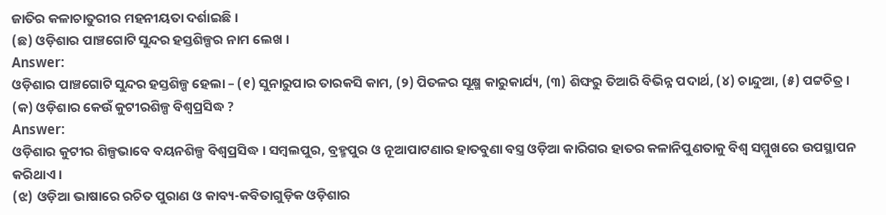ଜାତିର କଳାଚାତୁରୀର ମହନୀୟତା ଦର୍ଶାଇଛି ।
(ଛ) ଓଡ଼ିଶାର ପାଞ୍ଚଗୋଟି ସୁନ୍ଦର ହସ୍ତଶିଳ୍ପର ନାମ ଲେଖ ।
Answer:
ଓଡ଼ିଶାର ପାଞ୍ଚଗୋଟି ସୁନ୍ଦର ହସ୍ତଶିଳ୍ପ ହେଲା – (୧) ସୁନାରୁପାର ତାରକସି କାମ, (୨) ପିତଳର ସୂକ୍ଷ୍ମ କାରୁକାର୍ଯ୍ୟ, (୩) ଶିଙ୍ଘରୁ ତିଆରି ବିଭିନ୍ନ ପଦାର୍ଥ, (୪) ଚାନ୍ଦୁଆ, (୫) ପଟ୍ଟଚିତ୍ର ।
(କ) ଓଡ଼ିଶାର କେଉଁ କୁଟୀରଶିଳ୍ପ ବିଶ୍ଵପ୍ରସିଦ୍ଧ ?
Answer:
ଓଡ଼ିଶାର କୁଟୀର ଶିଳ୍ପଭାବେ ବୟନଶିଳ୍ପ ବିଶ୍ଵପ୍ରସିଦ୍ଧ । ସମ୍ବଲପୁର, ବ୍ରହ୍ମପୁର ଓ ନୂଆପାଟଣାର ହାତବୁଣା ବସ୍ତ୍ର ଓଡ଼ିଆ କାରିଗର ହାତର କଳାନିପୁଣତାକୁ ବିଶ୍ଵ ସମ୍ମୁଖରେ ଉପସ୍ଥାପନ କରିଥାଏ ।
(ଝ) ଓଡ଼ିଆ ଭାଷାରେ ରଚିତ ପୁରାଣ ଓ କାବ୍ୟ-କବିତାଗୁଡ଼ିକ ଓଡ଼ିଶାର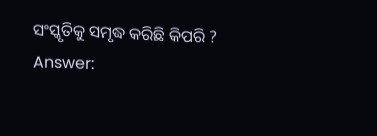ସଂସ୍କୃତିକୁ ସମୃଦ୍ଧ କରିଛି କିପରି ?
Answer: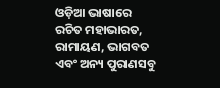ଓଡ଼ିଆ ଭାଷାରେ ରଚିତ ମହାଭାରତ, ରାମାୟଣ, ଭାଗବତ ଏବଂ ଅନ୍ୟ ପୁରାଣସବୁ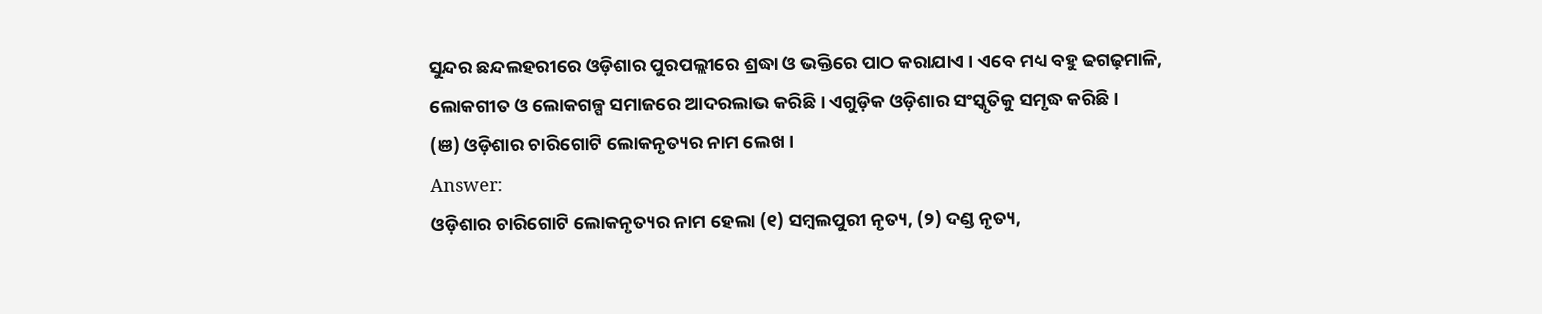ସୁନ୍ଦର ଛନ୍ଦଲହରୀରେ ଓଡ଼ିଶାର ପୁରପଲ୍ଲୀରେ ଶ୍ରଦ୍ଧା ଓ ଭକ୍ତିରେ ପାଠ କରାଯାଏ । ଏବେ ମଧ୍ୟ ବହୁ ଢଗଢ଼ମାଳି, ଲୋକଗୀତ ଓ ଲୋକଗଳ୍ପ ସମାଜରେ ଆଦରଲାଭ କରିଛି । ଏଗୁଡ଼ିକ ଓଡ଼ିଶାର ସଂସ୍କୃତିକୁ ସମୃଦ୍ଧ କରିଛି ।
(ଞ) ଓଡ଼ିଶାର ଚାରିଗୋଟି ଲୋକନୃତ୍ୟର ନାମ ଲେଖ ।
Answer:
ଓଡ଼ିଶାର ଚାରିଗୋଟି ଲୋକନୃତ୍ୟର ନାମ ହେଲା (୧) ସମ୍ବଲପୁରୀ ନୃତ୍ୟ, (୨) ଦଣ୍ଡ ନୃତ୍ୟ,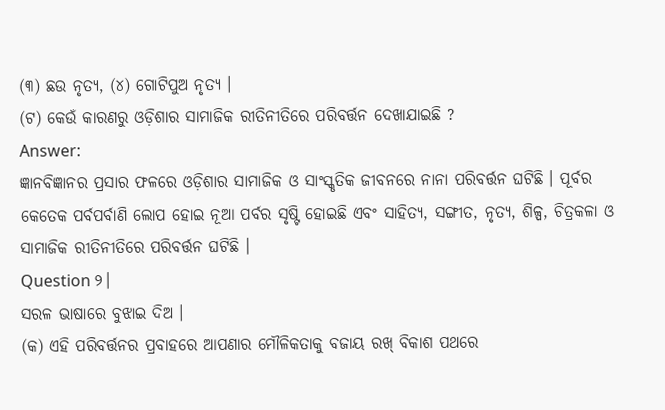(୩) ଛଉ ନୃତ୍ୟ, (୪) ଗୋଟିପୁଅ ନୃତ୍ୟ ।
(ଟ) କେଉଁ କାରଣରୁ ଓଡ଼ିଶାର ସାମାଜିକ ରୀତିନୀତିରେ ପରିବର୍ତ୍ତନ ଦେଖାଯାଇଛି ?
Answer:
ଜ୍ଞାନବିଜ୍ଞାନର ପ୍ରସାର ଫଳରେ ଓଡ଼ିଶାର ସାମାଜିକ ଓ ସାଂସ୍କୃତିକ ଜୀବନରେ ନାନା ପରିବର୍ତ୍ତନ ଘଟିଛି । ପୂର୍ବର କେତେକ ପର୍ବପର୍ବାଣି ଲୋପ ହୋଇ ନୂଆ ପର୍ବର ସୃଷ୍ଟି ହୋଇଛି ଏବଂ ସାହିତ୍ୟ, ସଙ୍ଗୀତ, ନୃତ୍ୟ, ଶିଳ୍ପ, ଚିତ୍ରକଳା ଓ ସାମାଜିକ ରୀତିନୀତିରେ ପରିବର୍ତ୍ତନ ଘଟିଛି ।
Question ୨।
ସରଳ ଭାଷାରେ ବୁଝାଇ ଦିଅ ।
(କ) ଏହି ପରିବର୍ତ୍ତନର ପ୍ରବାହରେ ଆପଣାର ମୌଳିକତାକୁ ବଜାୟ ରଖ୍ ବିକାଶ ପଥରେ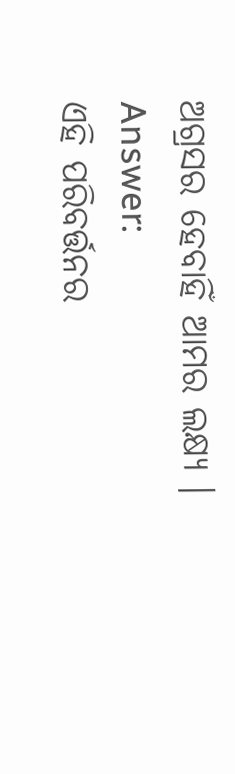ଅଗ୍ରସର ହେବାହିଁ ଆମର ଲକ୍ଷ୍ୟ ।
Answer:
ଏହି ପରିବର୍ତ୍ତନର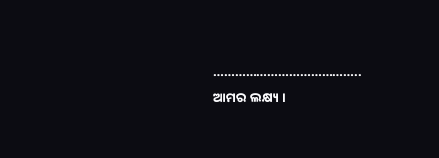………………………………….. ଆମର ଲକ୍ଷ୍ୟ ।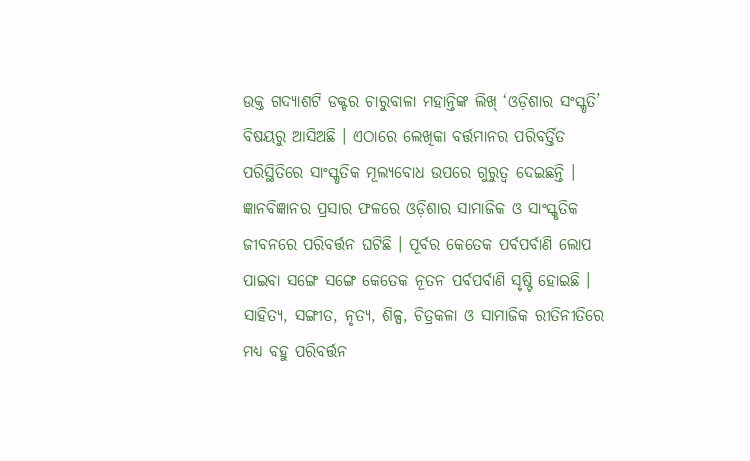ଉକ୍ତ ଗଦ୍ୟାଶଟି ଡକ୍ଟର ଚାରୁବାଳା ମହାନ୍ତିଙ୍କ ଲିଖ୍ ‘ଓଡ଼ିଶାର ସଂସ୍କୃତି’ ବିଷୟରୁ ଆସିଅଛି । ଏଠାରେ ଲେଖିକା ବର୍ତ୍ତମାନର ପରିବର୍ତ୍ତିତ ପରିସ୍ଥିତିରେ ସାଂସ୍କୃତିକ ମୂଲ୍ୟବୋଧ ଉପରେ ଗୁରୁତ୍ଵ ଦେଇଛନ୍ତି । ଜ୍ଞାନବିଜ୍ଞାନର ପ୍ରସାର ଫଳରେ ଓଡ଼ିଶାର ସାମାଜିକ ଓ ସାଂସ୍କୃତିକ ଜୀବନରେ ପରିବର୍ତ୍ତନ ଘଟିଛି । ପୂର୍ବର କେତେକ ପର୍ବପର୍ବାଣି ଲୋପ ପାଇବା ସଙ୍ଗେ ସଙ୍ଗେ କେତେକ ନୂତନ ପର୍ବପର୍ବାଣି ସୃଷ୍ଟି ହୋଇଛି । ସାହିତ୍ୟ, ସଙ୍ଗୀତ, ନୃତ୍ୟ, ଶିଳ୍ପ, ଚିତ୍ରକଳା ଓ ସାମାଜିକ ରୀତିନୀତିରେ ମଧ୍ୟ ବହୁ ପରିବର୍ତ୍ତନ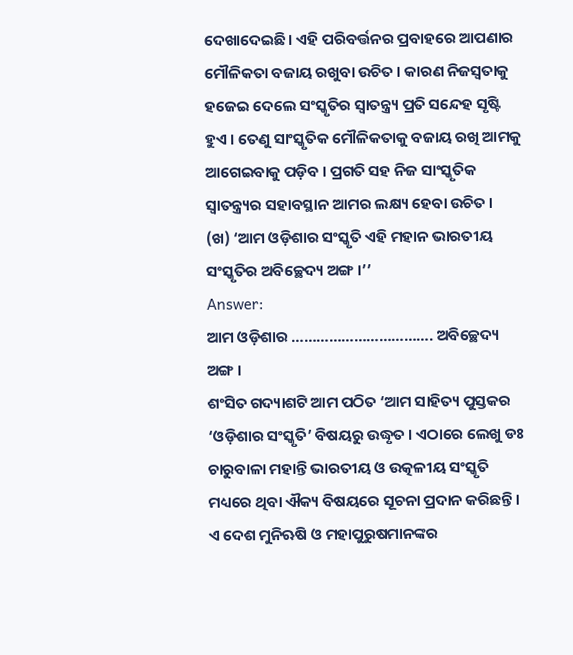ଦେଖାଦେଇଛି । ଏହି ପରିବର୍ତ୍ତନର ପ୍ରବାହରେ ଆପଣାର ମୌଳିକତା ବଜାୟ ରଖୁବା ଉଚିତ । କାରଣ ନିଜସ୍ଵତାକୁ ହଜେଇ ଦେଲେ ସଂସ୍କୃତିର ସ୍ଵାତନ୍ତ୍ର୍ୟ ପ୍ରତି ସନ୍ଦେହ ସୃଷ୍ଟି ହୁଏ । ତେଣୁ ସାଂସ୍କୃତିକ ମୌଳିକତାକୁ ବଜାୟ ରଖି ଆମକୁ ଆଗେଇବାକୁ ପଡ଼ିବ । ପ୍ରଗତି ସହ ନିଜ ସାଂସ୍କୃତିକ ସ୍ଵାତନ୍ତ୍ର୍ୟର ସହାବସ୍ଥାନ ଆମର ଲକ୍ଷ୍ୟ ହେବା ଉଚିତ ।
(ଖ) ‘ଆମ ଓଡ଼ିଶାର ସଂସ୍କୃତି ଏହି ମହାନ ଭାରତୀୟ ସଂସ୍କୃତିର ଅବିଚ୍ଛେଦ୍ୟ ଅଙ୍ଗ ।’’
Answer:
ଆମ ଓଡ଼ିଶାର ……………………………. ଅବିଚ୍ଛେଦ୍ୟ ଅଙ୍ଗ ।
ଶଂସିତ ଗଦ୍ୟାଶଟି ଆମ ପଠିତ ‘ଆମ ସାହିତ୍ୟ ପୁସ୍ତକର ‘ଓଡ଼ିଶାର ସଂସ୍କୃତି’ ବିଷୟରୁ ଉଦ୍ଧୃତ । ଏଠାରେ ଲେଖୁ ଡଃ ଚାରୁବାଳା ମହାନ୍ତି ଭାରତୀୟ ଓ ଉତ୍କଳୀୟ ସଂସ୍କୃତି ମଧ୍ୟରେ ଥିବା ଐକ୍ୟ ବିଷୟରେ ସୂଚନା ପ୍ରଦାନ କରିଛନ୍ତି । ଏ ଦେଶ ମୁନିଋଷି ଓ ମହାପୁରୁଷମାନଙ୍କର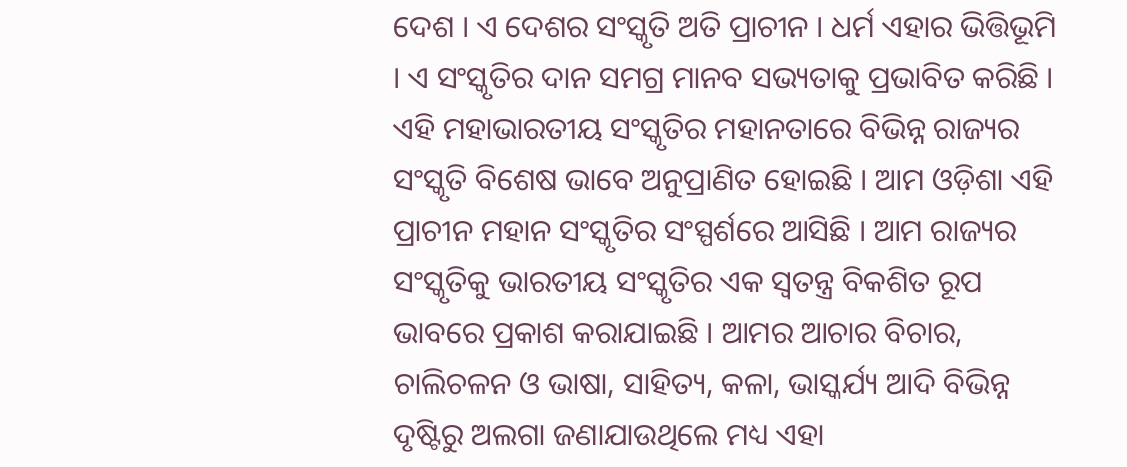ଦେଶ । ଏ ଦେଶର ସଂସ୍କୃତି ଅତି ପ୍ରାଚୀନ । ଧର୍ମ ଏହାର ଭିତ୍ତିଭୂମି । ଏ ସଂସ୍କୃତିର ଦାନ ସମଗ୍ର ମାନବ ସଭ୍ୟତାକୁ ପ୍ରଭାବିତ କରିଛି । ଏହି ମହାଭାରତୀୟ ସଂସ୍କୃତିର ମହାନତାରେ ବିଭିନ୍ନ ରାଜ୍ୟର ସଂସ୍କୃତି ବିଶେଷ ଭାବେ ଅନୁପ୍ରାଣିତ ହୋଇଛି । ଆମ ଓଡ଼ିଶା ଏହି ପ୍ରାଚୀନ ମହାନ ସଂସ୍କୃତିର ସଂସ୍ପର୍ଶରେ ଆସିଛି । ଆମ ରାଜ୍ୟର ସଂସ୍କୃତିକୁ ଭାରତୀୟ ସଂସ୍କୃତିର ଏକ ସ୍ବତନ୍ତ୍ର ବିକଶିତ ରୂପ ଭାବରେ ପ୍ରକାଶ କରାଯାଇଛି । ଆମର ଆଚାର ବିଚାର, ଚାଲିଚଳନ ଓ ଭାଷା, ସାହିତ୍ୟ, କଳା, ଭାସ୍କର୍ଯ୍ୟ ଆଦି ବିଭିନ୍ନ ଦୃଷ୍ଟିରୁ ଅଲଗା ଜଣାଯାଉଥିଲେ ମଧ୍ୟ ଏହା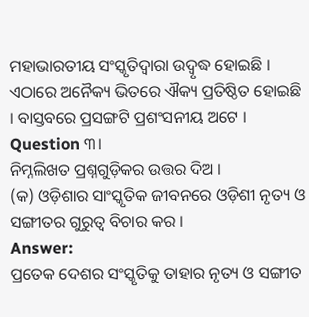ମହାଭାରତୀୟ ସଂସ୍କୃତିଦ୍ୱାରା ଉଦ୍ବୃଦ୍ଧ ହୋଇଛି । ଏଠାରେ ଅନୈକ୍ୟ ଭିତରେ ଐକ୍ୟ ପ୍ରତିଷ୍ଠିତ ହୋଇଛି । ବାସ୍ତବରେ ପ୍ରସଙ୍ଗଟି ପ୍ରଶଂସନୀୟ ଅଟେ ।
Question ୩।
ନିମ୍ନଲିଖତ ପ୍ରଶ୍ନଗୁଡ଼ିକର ଉତ୍ତର ଦିଅ ।
(କ) ଓଡ଼ିଶାର ସାଂସ୍କୃତିକ ଜୀବନରେ ଓଡ଼ିଶୀ ନୃତ୍ୟ ଓ ସଙ୍ଗୀତର ଗୁରୁତ୍ଵ ବିଚାର କର ।
Answer:
ପ୍ରତେକ ଦେଶର ସଂସ୍କୃତିକୁ ତାହାର ନୃତ୍ୟ ଓ ସଙ୍ଗୀତ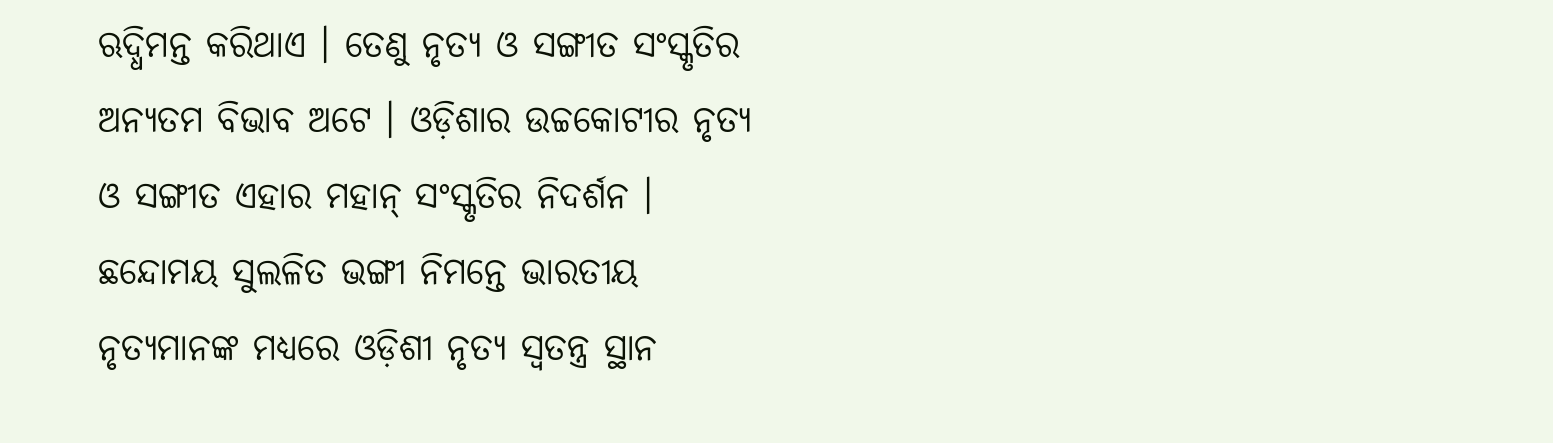ଋଦ୍ଧିମନ୍ତ କରିଥାଏ । ତେଣୁ ନୃତ୍ୟ ଓ ସଙ୍ଗୀତ ସଂସ୍କୃତିର ଅନ୍ୟତମ ବିଭାବ ଅଟେ । ଓଡ଼ିଶାର ଉଚ୍ଚକୋଟୀର ନୃତ୍ୟ ଓ ସଙ୍ଗୀତ ଏହାର ମହାନ୍ ସଂସ୍କୃତିର ନିଦର୍ଶନ । ଛନ୍ଦୋମୟ ସୁଲଳିତ ଭଙ୍ଗୀ ନିମନ୍ତେ ଭାରତୀୟ ନୃତ୍ୟମାନଙ୍କ ମଧ୍ୟରେ ଓଡ଼ିଶୀ ନୃତ୍ୟ ସ୍ବତନ୍ତ୍ର ସ୍ଥାନ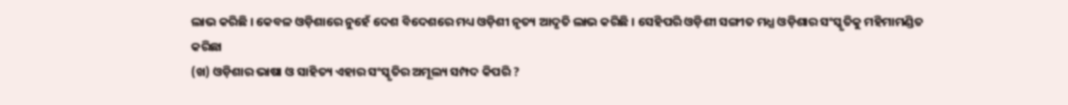ଲାଭ କରିଛି । କେବଳ ଓଡ଼ିଶାରେ ନୁହେଁ ଦେଶ ବିଦେଶରେ ମଧ୍ୟ ଓଡ଼ିଶୀ ନୃତ୍ୟ ଆଦୃତି ଲାଭ କରିଛି । ସେହିପରି ଓଡ଼ିଶୀ ସଙ୍ଗୀତ ମଧ୍ଯ ଓଡ଼ିଶାର ସଂସ୍କୃତିକୁ ମହିମାମଣ୍ଡିତ କରିଛା
(ଖ) ଓଡ଼ିଶାର ଭାଷା ଓ ସାହିତ୍ୟ ଏହାର ସଂସ୍କୃତିର ଅମୂଲ୍ୟ ସମ୍ପଦ କିପରି ?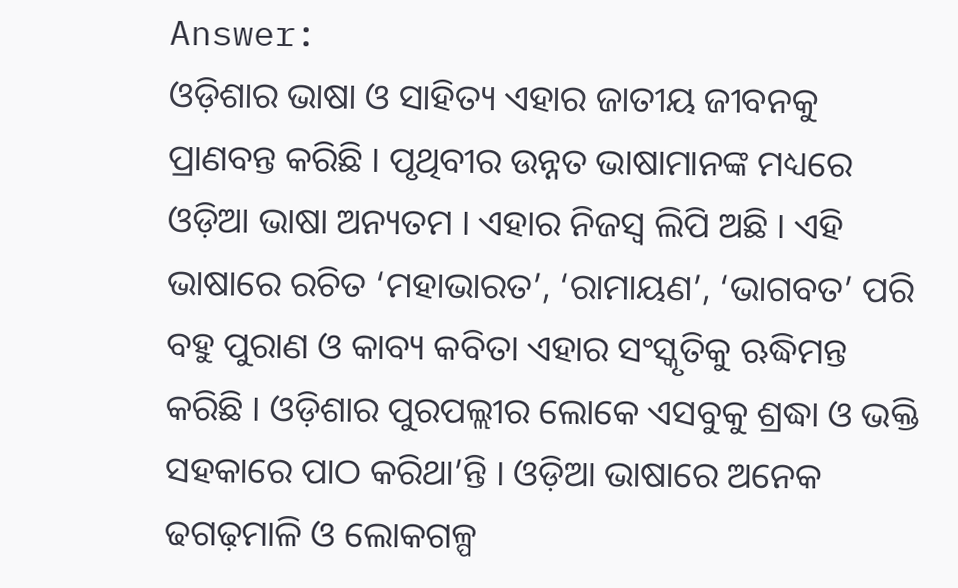Answer:
ଓଡ଼ିଶାର ଭାଷା ଓ ସାହିତ୍ୟ ଏହାର ଜାତୀୟ ଜୀବନକୁ ପ୍ରାଣବନ୍ତ କରିଛି । ପୃଥିବୀର ଉନ୍ନତ ଭାଷାମାନଙ୍କ ମଧ୍ୟରେ ଓଡ଼ିଆ ଭାଷା ଅନ୍ୟତମ । ଏହାର ନିଜସ୍ଵ ଲିପି ଅଛି । ଏହି ଭାଷାରେ ରଚିତ ‘ମହାଭାରତ’, ‘ରାମାୟଣ’, ‘ଭାଗବତ’ ପରି ବହୁ ପୁରାଣ ଓ କାବ୍ୟ କବିତା ଏହାର ସଂସ୍କୃତିକୁ ଋଦ୍ଧିମନ୍ତ କରିଛି । ଓଡ଼ିଶାର ପୁରପଲ୍ଲୀର ଲୋକେ ଏସବୁକୁ ଶ୍ରଦ୍ଧା ଓ ଭକ୍ତି ସହକାରେ ପାଠ କରିଥା’ନ୍ତି । ଓଡ଼ିଆ ଭାଷାରେ ଅନେକ ଢଗଢ଼ମାଳି ଓ ଲୋକଗଳ୍ପ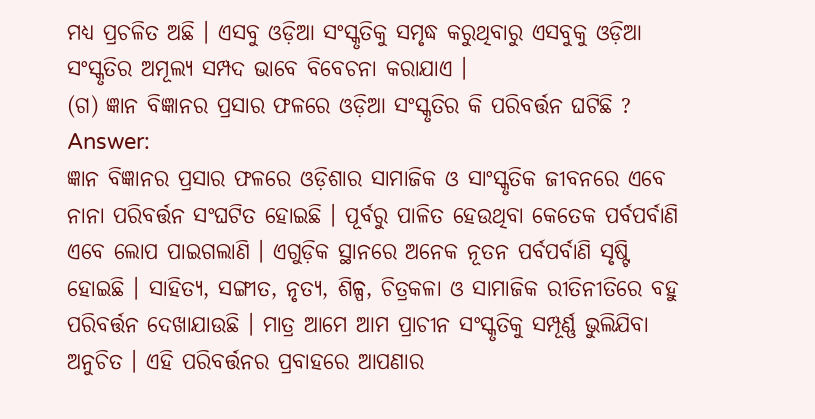ମଧ୍ୟ ପ୍ରଚଳିତ ଅଛି । ଏସବୁ ଓଡ଼ିଆ ସଂସ୍କୃତିକୁ ସମୃଦ୍ଧ କରୁଥିବାରୁ ଏସବୁକୁ ଓଡ଼ିଆ ସଂସ୍କୃତିର ଅମୂଲ୍ୟ ସମ୍ପଦ ଭାବେ ବିବେଚନା କରାଯାଏ ।
(ଗ) ଜ୍ଞାନ ବିଜ୍ଞାନର ପ୍ରସାର ଫଳରେ ଓଡ଼ିଆ ସଂସ୍କୃତିର କି ପରିବର୍ତ୍ତନ ଘଟିଛି ?
Answer:
ଜ୍ଞାନ ବିଜ୍ଞାନର ପ୍ରସାର ଫଳରେ ଓଡ଼ିଶାର ସାମାଜିକ ଓ ସାଂସ୍କୃତିକ ଜୀବନରେ ଏବେ ନାନା ପରିବର୍ତ୍ତନ ସଂଘଟିତ ହୋଇଛି । ପୂର୍ବରୁ ପାଳିତ ହେଉଥିବା କେତେକ ପର୍ବପର୍ବାଣି ଏବେ ଲୋପ ପାଇଗଲାଣି । ଏଗୁଡ଼ିକ ସ୍ଥାନରେ ଅନେକ ନୂତନ ପର୍ବପର୍ବାଣି ସୃଷ୍ଟି ହୋଇଛି । ସାହିତ୍ୟ, ସଙ୍ଗୀତ, ନୃତ୍ୟ, ଶିଳ୍ପ, ଚିତ୍ରକଳା ଓ ସାମାଜିକ ରୀତିନୀତିରେ ବହୁ ପରିବର୍ତ୍ତନ ଦେଖାଯାଉଛି । ମାତ୍ର ଆମେ ଆମ ପ୍ରାଚୀନ ସଂସ୍କୃତିକୁ ସମ୍ପୂର୍ଣ୍ଣ ଭୁଲିଯିବା ଅନୁଚିତ । ଏହି ପରିବର୍ତ୍ତନର ପ୍ରବାହରେ ଆପଣାର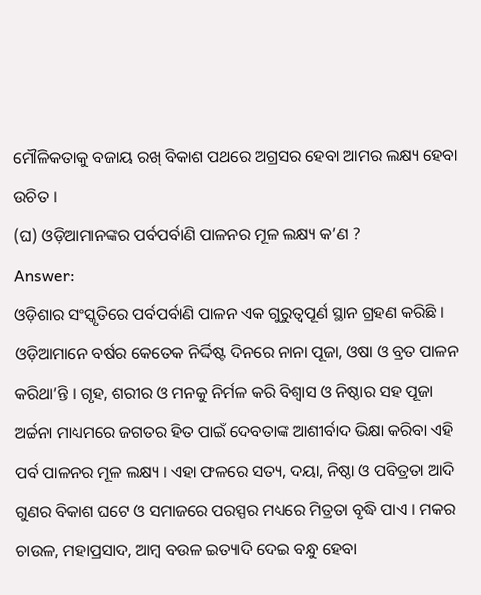ମୌଳିକତାକୁ ବଜାୟ ରଖ୍ ବିକାଶ ପଥରେ ଅଗ୍ରସର ହେବା ଆମର ଲକ୍ଷ୍ୟ ହେବା ଉଚିତ ।
(ଘ) ଓଡ଼ିଆମାନଙ୍କର ପର୍ବପର୍ବାଣି ପାଳନର ମୂଳ ଲକ୍ଷ୍ୟ କ’ଣ ?
Answer:
ଓଡ଼ିଶାର ସଂସ୍କୃତିରେ ପର୍ବପର୍ବାଣି ପାଳନ ଏକ ଗୁରୁତ୍ଵପୂର୍ଣ ସ୍ଥାନ ଗ୍ରହଣ କରିଛି । ଓଡ଼ିଆମାନେ ବର୍ଷର କେତେକ ନିର୍ଦ୍ଦିଷ୍ଟ ଦିନରେ ନାନା ପୂଜା, ଓଷା ଓ ବ୍ରତ ପାଳନ କରିଥା’ନ୍ତି । ଗୃହ, ଶରୀର ଓ ମନକୁ ନିର୍ମଳ କରି ବିଶ୍ଵାସ ଓ ନିଷ୍ଠାର ସହ ପୂଜା ଅର୍ଚ୍ଚନା ମାଧ୍ୟମରେ ଜଗତର ହିତ ପାଇଁ ଦେବତାଙ୍କ ଆଶୀର୍ବାଦ ଭିକ୍ଷା କରିବା ଏହି ପର୍ବ ପାଳନର ମୂଳ ଲକ୍ଷ୍ୟ । ଏହା ଫଳରେ ସତ୍ୟ, ଦୟା, ନିଷ୍ଠା ଓ ପବିତ୍ରତା ଆଦି ଗୁଣର ବିକାଶ ଘଟେ ଓ ସମାଜରେ ପରସ୍ପର ମଧ୍ୟରେ ମିତ୍ରତା ବୃଦ୍ଧି ପାଏ । ମକର ଚାଉଳ, ମହାପ୍ରସାଦ, ଆମ୍ବ ବଉଳ ଇତ୍ୟାଦି ଦେଇ ବନ୍ଧୁ ହେବା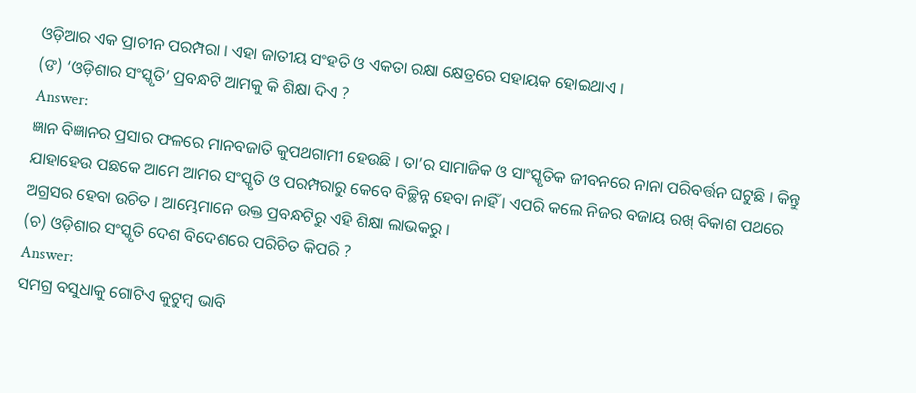ଓଡ଼ିଆର ଏକ ପ୍ରାଚୀନ ପରମ୍ପରା । ଏହା ଜାତୀୟ ସଂହତି ଓ ଏକତା ରକ୍ଷା କ୍ଷେତ୍ରରେ ସହାୟକ ହୋଇଥାଏ ।
(ଙ) ‘ଓଡ଼ିଶାର ସଂସ୍କୃତି’ ପ୍ରବନ୍ଧଟି ଆମକୁ କି ଶିକ୍ଷା ଦିଏ ?
Answer:
ଜ୍ଞାନ ବିଜ୍ଞାନର ପ୍ରସାର ଫଳରେ ମାନବଜାତି କୁପଥଗାମୀ ହେଉଛି । ତା’ର ସାମାଜିକ ଓ ସାଂସ୍କୃତିକ ଜୀବନରେ ନାନା ପରିବର୍ତ୍ତନ ଘଟୁଛି । କିନ୍ତୁ ଯାହାହେଉ ପଛକେ ଆମେ ଆମର ସଂସ୍କୃତି ଓ ପରମ୍ପରାରୁ କେବେ ବିଚ୍ଛିନ୍ନ ହେବା ନାହିଁ । ଏପରି କଲେ ନିଜର ବଜାୟ ରଖ୍ ବିକାଶ ପଥରେ ଅଗ୍ରସର ହେବା ଉଚିତ । ଆମ୍ଭେମାନେ ଉକ୍ତ ପ୍ରବନ୍ଧଟିରୁ ଏହି ଶିକ୍ଷା ଲାଭକରୁ ।
(ଚ) ଓଡ଼ିଶାର ସଂସ୍କୃତି ଦେଶ ବିଦେଶରେ ପରିଚିତ କିପରି ?
Answer:
ସମଗ୍ର ବସୁଧାକୁ ଗୋଟିଏ କୁଟୁମ୍ବ ଭାବି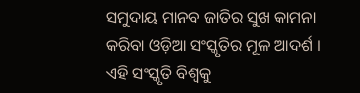ସମୁଦାୟ ମାନବ ଜାତିର ସୁଖ କାମନା କରିବା ଓଡ଼ିଆ ସଂସ୍କୃତିର ମୂଳ ଆଦର୍ଶ । ଏହି ସଂସ୍କୃତି ବିଶ୍ୱକୁ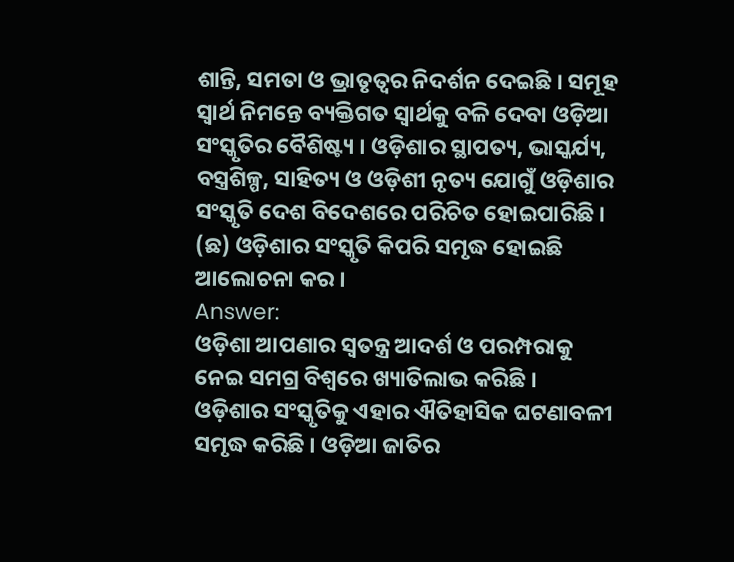ଶାନ୍ତି, ସମତା ଓ ଭ୍ରାତୃତ୍ଵର ନିଦର୍ଶନ ଦେଇଛି । ସମୂହ ସ୍ବାର୍ଥ ନିମନ୍ତେ ବ୍ୟକ୍ତିଗତ ସ୍ଵାର୍ଥକୁ ବଳି ଦେବା ଓଡ଼ିଆ ସଂସ୍କୃତିର ବୈଶିଷ୍ଟ୍ୟ । ଓଡ଼ିଶାର ସ୍ଥାପତ୍ୟ, ଭାସ୍କର୍ଯ୍ୟ, ବସ୍ତ୍ରଶିଳ୍ପ, ସାହିତ୍ୟ ଓ ଓଡ଼ିଶୀ ନୃତ୍ୟ ଯୋଗୁଁ ଓଡ଼ିଶାର ସଂସ୍କୃତି ଦେଶ ବିଦେଶରେ ପରିଚିତ ହୋଇପାରିଛି ।
(ଛ) ଓଡ଼ିଶାର ସଂସ୍କୃତି କିପରି ସମୃଦ୍ଧ ହୋଇଛି ଆଲୋଚନା କର ।
Answer:
ଓଡ଼ିଶା ଆପଣାର ସ୍ବତନ୍ତ୍ର ଆଦର୍ଶ ଓ ପରମ୍ପରାକୁ ନେଇ ସମଗ୍ର ବିଶ୍ବରେ ଖ୍ୟାତିଲାଭ କରିଛି । ଓଡ଼ିଶାର ସଂସ୍କୃତିକୁ ଏହାର ଐତିହାସିକ ଘଟଣାବଳୀ ସମୃଦ୍ଧ କରିଛି । ଓଡ଼ିଆ ଜାତିର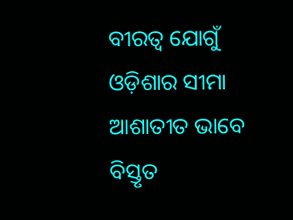ବୀରତ୍ଵ ଯୋଗୁଁ ଓଡ଼ିଶାର ସୀମା ଆଶାତୀତ ଭାବେ ବିସ୍ତୃତ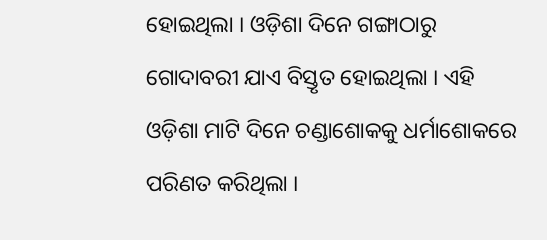ହୋଇଥିଲା । ଓଡ଼ିଶା ଦିନେ ଗଙ୍ଗାଠାରୁ ଗୋଦାବରୀ ଯାଏ ବିସ୍ତୃତ ହୋଇଥିଲା । ଏହି ଓଡ଼ିଶା ମାଟି ଦିନେ ଚଣ୍ଡାଶୋକକୁ ଧର୍ମାଶୋକରେ ପରିଣତ କରିଥିଲା ।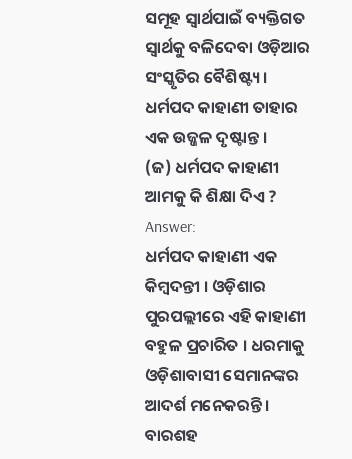ସମୂହ ସ୍ବାର୍ଥପାଇଁ ବ୍ୟକ୍ତିଗତ ସ୍ଵାର୍ଥକୁ ବଳିଦେବା ଓଡ଼ିଆର ସଂସ୍କୃତିର ବୈଶିଷ୍ଟ୍ୟ । ଧର୍ମପଦ କାହାଣୀ ତାହାର ଏକ ଉଜ୍ଜଳ ଦୃଷ୍ଟାନ୍ତ ।
(ଜ) ଧର୍ମପଦ କାହାଣୀ ଆମକୁ କି ଶିକ୍ଷା ଦିଏ ?
Answer:
ଧର୍ମପଦ କାହାଣୀ ଏକ କିମ୍ବଦନ୍ତୀ । ଓଡ଼ିଶାର ପୁରପଲ୍ଲୀରେ ଏହି କାହାଣୀ ବହୁଳ ପ୍ରଚାରିତ । ଧରମାକୁ ଓଡ଼ିଶାବାସୀ ସେମାନଙ୍କର ଆଦର୍ଶ ମନେକରନ୍ତି । ବାରଶହ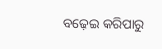ବଢ଼େଇ କରିପାରୁ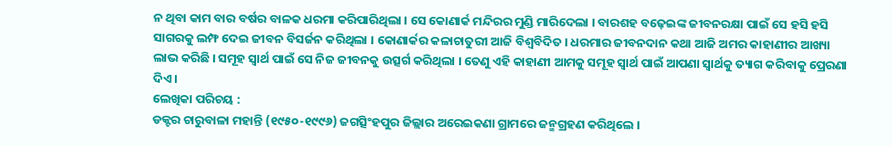ନ ଥିବା କାମ ବାର ବର୍ଷର ବାଳକ ଧରମା କରିପାରିଥିଲା । ସେ କୋଣାର୍କ ମନ୍ଦିରର ମୁଣ୍ଡି ମାରିଦେଲା । ବାରଶହ ବଢ଼େଇଙ୍କ ଜୀବନରକ୍ଷା ପାଇଁ ସେ ହସି ହସି ସାଗରକୁ ଲମ୍ଫ ଦେଇ ଜୀବନ ବିସର୍ଜନ କରିଥିଲା । କୋଣାର୍କର କଳାଚାତୁରୀ ଆଜି ବିଶ୍ଵବିଦିତ । ଧରମାର ଜୀବନଦାନ କଥା ଆଜି ଅମର କାହାଣୀର ଆଖ୍ୟା ଲାଭ କରିଛି । ସମୂହ ସ୍ବାର୍ଥ ପାଇଁ ସେ ନିଜ ଜୀବନକୁ ଉତ୍ସର୍ଗ କରିଥିଲା । ତେଣୁ ଏହି କାହାଣୀ ଆମକୁ ସମୂହ ସ୍ବାର୍ଥ ପାଇଁ ଆପଣା ସ୍ବାର୍ଥକୁ ତ୍ୟାଗ କରିବାକୁ ପ୍ରେରଣା ଦିଏ ।
ଲେଖିକା ପରିଚୟ :
ଡକ୍ଟର ଚାରୁବାଳା ମହାନ୍ତି (୧୯୫୦-୧୯୯୬) ଜଗତ୍ସିଂହପୁର ଜିଲ୍ଲାର ଅରେଇକଣା ଗ୍ରାମରେ ଜନ୍ମଗ୍ରହଣ କରିଥିଲେ ।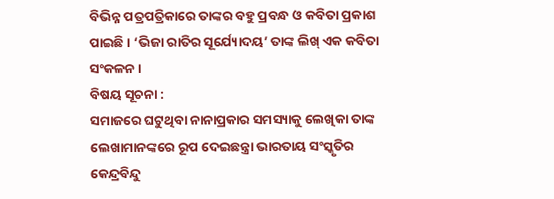ବିଭିନ୍ନ ପତ୍ରପତ୍ରିକାରେ ତାଙ୍କର ବହୁ ପ୍ରବନ୍ଧ ଓ କବିତା ପ୍ରକାଶ ପାଇଛି । ‘ଭିଜା ରାତିର ସୂର୍ଯ୍ୟୋଦୟ’ ତାଙ୍କ ଲିଖ୍ ଏକ କବିତା ସଂକଳନ ।
ବିଷୟ ସୂଚନା :
ସମାଜରେ ଘଟୁଥିବା ନାନାପ୍ରକାର ସମସ୍ୟାକୁ ଲେଖିକା ତାଙ୍କ ଲେଖାମାନଙ୍କରେ ରୂପ ଦେଇଛନ୍ତ୍ରା ଭାରତାୟ ସଂସ୍କୃତିର କେନ୍ଦ୍ରବିନ୍ଦୁ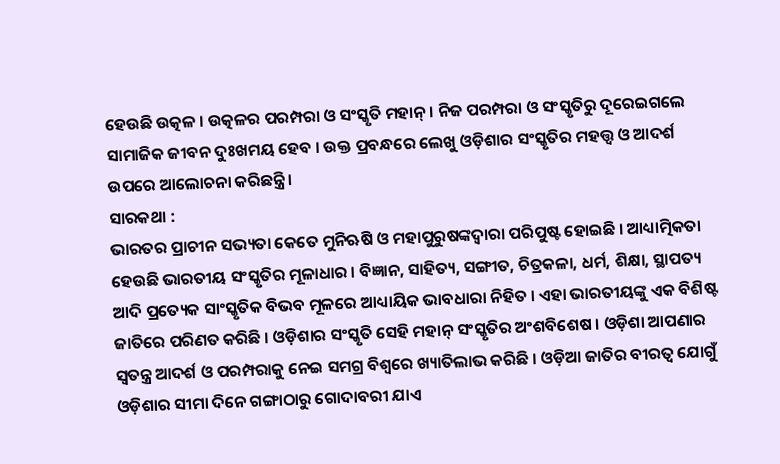ହେଉଛି ଉତ୍କଳ । ଉତ୍କଳର ପରମ୍ପରା ଓ ସଂସ୍କୃତି ମହାନ୍ । ନିଜ ପରମ୍ପରା ଓ ସଂସ୍କୃତିରୁ ଦୂରେଇଗଲେ ସାମାଜିକ ଜୀବନ ଦୁଃଖମୟ ହେବ । ଉକ୍ତ ପ୍ରବନ୍ଧରେ ଲେଖୁ ଓଡ଼ିଶାର ସଂସ୍କୃତିର ମହତ୍ତ୍ଵ ଓ ଆଦର୍ଶ ଉପରେ ଆଲୋଚନା କରିଛନ୍ତ୍ରି ।
ସାରକଥା :
ଭାରତର ପ୍ରାଚୀନ ସଭ୍ୟତା କେତେ ମୁନିଋଷି ଓ ମହାପୁରୁଷଙ୍କଦ୍ଵାରା ପରିପୁଷ୍ଟ ହୋଇଛି । ଆଧ୍ୟାତ୍ମିକତା ହେଉଛି ଭାରତୀୟ ସଂସ୍କୃତିର ମୂଳାଧାର । ବିଜ୍ଞାନ, ସାହିତ୍ୟ, ସଙ୍ଗୀତ, ଚିତ୍ରକଳା, ଧର୍ମ, ଶିକ୍ଷା, ସ୍ଥାପତ୍ୟ ଆଦି ପ୍ରତ୍ୟେକ ସାଂସ୍କୃତିକ ବିଭବ ମୂଳରେ ଆଧ୍ୟାୟିକ ଭାବଧାରା ନିହିତ । ଏହା ଭାରତୀୟଙ୍କୁ ଏକ ବିଶିଷ୍ଟ ଜାତିରେ ପରିଣତ କରିଛି । ଓଡ଼ିଶାର ସଂସ୍କୃତି ସେହି ମହାନ୍ ସଂସ୍କୃତିର ଅଂଶବିଶେଷ । ଓଡ଼ିଶା ଆପଣାର ସ୍ବତନ୍ତ୍ର ଆଦର୍ଶ ଓ ପରମ୍ପରାକୁ ନେଇ ସମଗ୍ର ବିଶ୍ଵରେ ଖ୍ୟାତିଲାଭ କରିଛି । ଓଡ଼ିଆ ଜାତିର ବୀରତ୍ଵ ଯୋଗୁଁ ଓଡ଼ିଶାର ସୀମା ଦିନେ ଗଙ୍ଗାଠାରୁ ଗୋଦାବରୀ ଯାଏ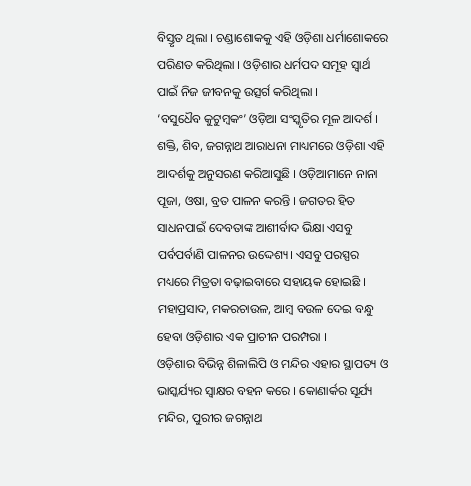ବିସ୍ତୃତ ଥିଲା । ଚଣ୍ଡାଶୋକକୁ ଏହି ଓଡ଼ିଶା ଧର୍ମାଶୋକରେ ପରିଣତ କରିଥିଲା । ଓଡ଼ିଶାର ଧର୍ମପଦ ସମୂହ ସ୍ଵାର୍ଥ ପାଇଁ ନିଜ ଜୀବନକୁ ଉତ୍ସର୍ଗ କରିଥିଲା ।
‘ବସୁଧୈବ କୁଟୁମ୍ବକଂ’ ଓଡ଼ିଆ ସଂସ୍କୃତିର ମୂଳ ଆଦର୍ଶ । ଶକ୍ତି, ଶିବ, ଜଗନ୍ନାଥ ଆରାଧନା ମାଧ୍ୟମରେ ଓଡ଼ିଶା ଏହି ଆଦର୍ଶକୁ ଅନୁସରଣ କରିଆସୁଛି । ଓଡ଼ିଆମାନେ ନାନା ପୂଜା, ଓଷା, ବ୍ରତ ପାଳନ କରନ୍ତି । ଜଗତର ହିତ ସାଧନପାଇଁ ଦେବତାଙ୍କ ଆଶୀର୍ବାଦ ଭିକ୍ଷା ଏସବୁ ପର୍ବପର୍ବାଣି ପାଳନର ଉଦ୍ଦେଶ୍ୟ। ଏସବୁ ପରସ୍ପର ମଧ୍ୟରେ ମିତ୍ରତା ବଢ଼ାଇବାରେ ସହାୟକ ହୋଇଛି । ମହାପ୍ରସାଦ, ମକରଚାଉଳ, ଆମ୍ବ ବଉଳ ଦେଇ ବନ୍ଧୁ ହେବା ଓଡ଼ିଶାର ଏକ ପ୍ରାଚୀନ ପରମ୍ପରା ।
ଓଡ଼ିଶାର ବିଭିନ୍ନ ଶିଳାଲିପି ଓ ମନ୍ଦିର ଏହାର ସ୍ଥାପତ୍ୟ ଓ ଭାସ୍କର୍ଯ୍ୟର ସ୍ବାକ୍ଷର ବହନ କରେ । କୋଣାର୍କର ସୂର୍ଯ୍ୟ ମନ୍ଦିର, ପୁରୀର ଜଗନ୍ନାଥ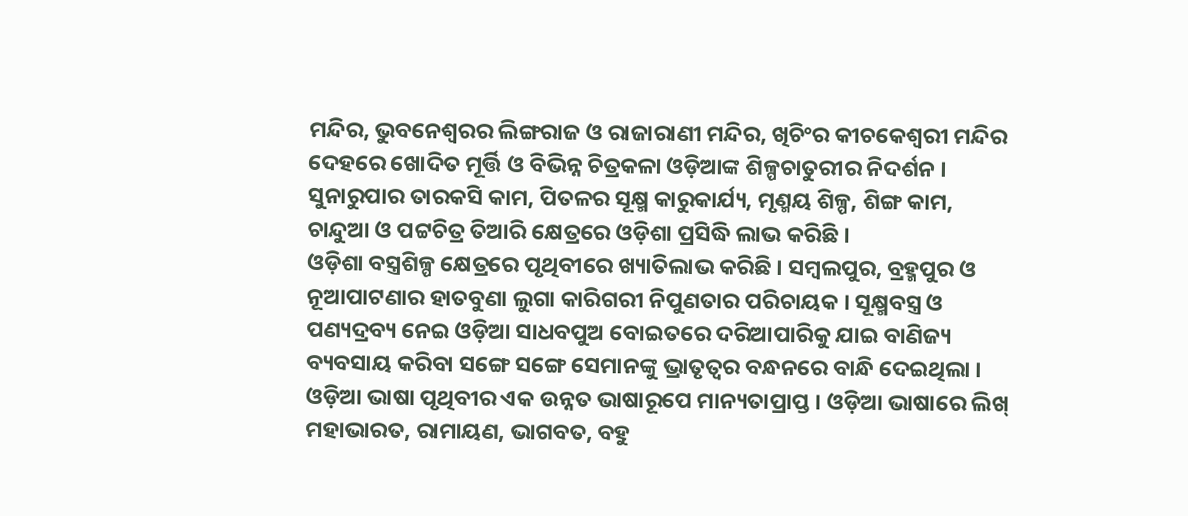ମନ୍ଦିର, ଭୁବନେଶ୍ଵରର ଲିଙ୍ଗରାଜ ଓ ରାଜାରାଣୀ ମନ୍ଦିର, ଖିଚିଂର କୀଚକେଶ୍ଵରୀ ମନ୍ଦିର ଦେହରେ ଖୋଦିତ ମୂର୍ତ୍ତି ଓ ବିଭିନ୍ନ ଚିତ୍ରକଳା ଓଡ଼ିଆଙ୍କ ଶିଳ୍ପଚାତୁରୀର ନିଦର୍ଶନ । ସୁନାରୁପାର ତାରକସି କାମ, ପିତଳର ସୂକ୍ଷ୍ମ କାରୁକାର୍ଯ୍ୟ, ମୃଣ୍ମୟ ଶିଳ୍ପ, ଶିଙ୍ଗ କାମ, ଚାନ୍ଦୁଆ ଓ ପଟ୍ଟଚିତ୍ର ତିଆରି କ୍ଷେତ୍ରରେ ଓଡ଼ିଶା ପ୍ରସିଦ୍ଧି ଲାଭ କରିଛି ।
ଓଡ଼ିଶା ବସ୍ତ୍ରଶିଳ୍ପ କ୍ଷେତ୍ରରେ ପୃଥିବୀରେ ଖ୍ୟାତିଲାଭ କରିଛି । ସମ୍ବଲପୁର, ବ୍ରହ୍ମପୁର ଓ ନୂଆପାଟଣାର ହାତବୁଣା ଲୁଗା କାରିଗରୀ ନିପୁଣତାର ପରିଚାୟକ । ସୂକ୍ଷ୍ମବସ୍ତ୍ର ଓ ପଣ୍ୟଦ୍ରବ୍ୟ ନେଇ ଓଡ଼ିଆ ସାଧବପୁଅ ବୋଇତରେ ଦରିଆପାରିକୁ ଯାଇ ବାଣିଜ୍ୟ ବ୍ୟବସାୟ କରିବା ସଙ୍ଗେ ସଙ୍ଗେ ସେମାନଙ୍କୁ ଭ୍ରାତୃତ୍ଵର ବନ୍ଧନରେ ବାନ୍ଧି ଦେଇଥିଲା ।
ଓଡ଼ିଆ ଭାଷା ପୃଥିବୀର ଏକ ଉନ୍ନତ ଭାଷାରୂପେ ମାନ୍ୟତାପ୍ରାପ୍ତ । ଓଡ଼ିଆ ଭାଷାରେ ଲିଖ୍ ମହାଭାରତ, ରାମାୟଣ, ଭାଗବତ, ବହୁ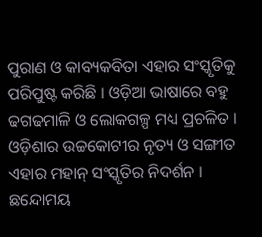ପୁରାଣ ଓ କାବ୍ୟକବିତା ଏହାର ସଂସ୍କୃତିକୁ ପରିପୁଷ୍ଟ କରିଛି । ଓଡ଼ିଆ ଭାଷାରେ ବହୁ ଢଗଢମାଳି ଓ ଲୋକଗଳ୍ପ ମଧ୍ୟ ପ୍ରଚଳିତ । ଓଡ଼ିଶାର ଉଚ୍ଚକୋଟୀର ନୃତ୍ୟ ଓ ସଙ୍ଗୀତ ଏହାର ମହାନ୍ ସଂସ୍କୃତିର ନିଦର୍ଶନ । ଛନ୍ଦୋମୟ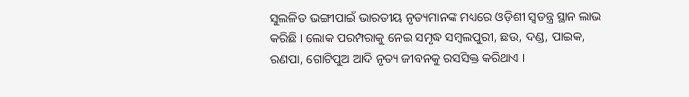ସୁଲଳିତ ଭଙ୍ଗୀପାଇଁ ଭାରତୀୟ ନୃତ୍ୟମାନଙ୍କ ମଧ୍ୟରେ ଓଡ଼ିଶୀ ସ୍ଵତନ୍ତ୍ର ସ୍ଥାନ ଲାଭ କରିଛି । ଲୋକ ପରମ୍ପରାକୁ ନେଇ ସମୃଦ୍ଧ ସମ୍ବଲପୁରୀ, ଛଉ, ଦଣ୍ଡ, ପାଇକ, ରଣପା, ଗୋଟିପୁଅ ଆଦି ନୃତ୍ୟ ଜୀବନକୁ ରସସିକ୍ତ କରିଥାଏ ।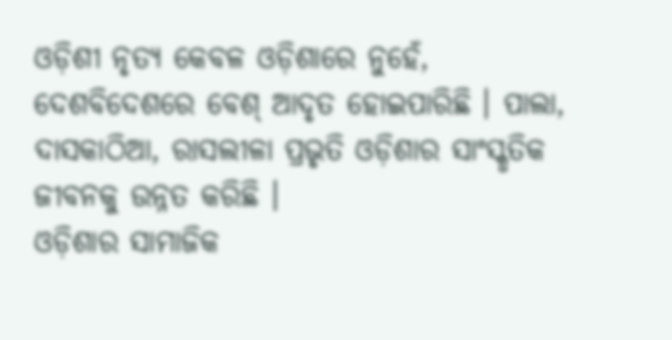ଓଡ଼ିଶୀ ନୃତ୍ୟ କେବଳ ଓଡ଼ିଶାରେ ନୁହେଁ, ଦେଶବିଦେଶରେ ବେଶ୍ ଆଦୃତ ହୋଇପାରିଛି । ପାଲା, ଦାସକାଠିଆ, ରାସଲୀଳା ପ୍ରଭୃତି ଓଡ଼ିଶାର ସାଂସ୍କୃତିକ ଜୀବନକୁ ଉନ୍ନତ କରିଛି ।
ଓଡ଼ିଶାର ସାମାଜିକ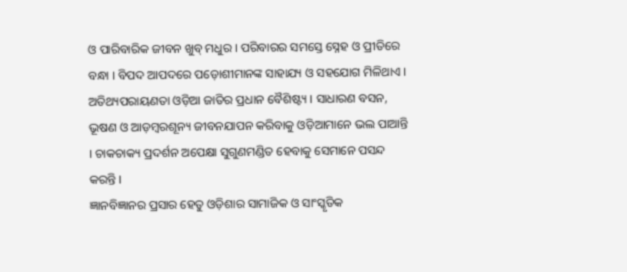ଓ ପାରିବାରିକ ଜୀବନ ଖୁବ୍ ମଧୁର । ପରିବାରର ସମସ୍ତେ ସ୍ନେହ ଓ ପ୍ରୀତିରେ ବନ୍ଧା । ବିପଦ ଆପଦରେ ପଡ଼ୋଶୀମାନଙ୍କ ସାହାଯ୍ୟ ଓ ସହଯୋଗ ମିଳିଥାଏ । ଅତିଥ୍ୟପରାୟଣତା ଓଡ଼ିଆ ଜାତିର ପ୍ରଧାନ ବୈଶିଷ୍ଟ୍ୟ । ସାଧାରଣ ବସନ, ଭୂଷଣ ଓ ଆଡ଼ମ୍ବରଶୂନ୍ୟ ଜୀବନଯାପନ କରିବାକୁ ଓଡ଼ିଆମାନେ ଭଲ ପାଆନ୍ତି । ଚାକଚାକ୍ୟ ପ୍ରଦର୍ଶନ ଅପେକ୍ଷା ସୁଗୁଣମଣ୍ଡିତ ହେବାକୁ ସେମାନେ ପସନ୍ଦ କରନ୍ତି ।
ଜ୍ଞାନବିଜ୍ଞାନର ପ୍ରସାର ହେତୁ ଓଡ଼ିଶାର ସାମାଜିକ ଓ ସାଂସ୍କୃତିକ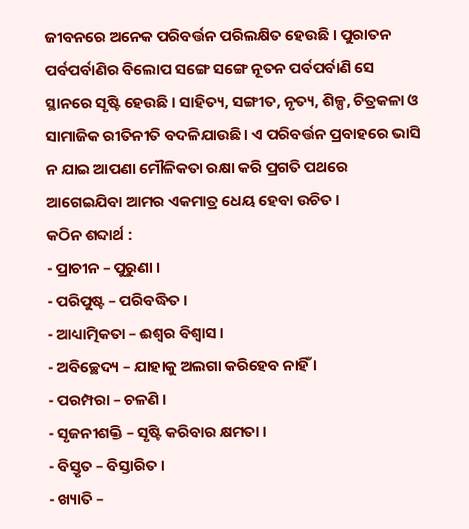ଜୀବନରେ ଅନେକ ପରିବର୍ତ୍ତନ ପରିଲକ୍ଷିତ ହେଉଛି । ପୁରାତନ ପର୍ବପର୍ବାଣିର ବିଲୋପ ସଙ୍ଗେ ସଙ୍ଗେ ନୂତନ ପର୍ବପର୍ବାଣି ସେ ସ୍ଥାନରେ ସୃଷ୍ଟି ହେଉଛି । ସାହିତ୍ୟ, ସଙ୍ଗୀତ, ନୃତ୍ୟ, ଶିଳ୍ପ, ଚିତ୍ରକଳା ଓ ସାମାଜିକ ରୀତିନୀତି ବଦଳିଯାଉଛି । ଏ ପରିବର୍ତ୍ତନ ପ୍ରବାହରେ ଭାସି ନ ଯାଇ ଆପଣା ମୌଳିକତା ରକ୍ଷା କରି ପ୍ରଗତି ପଥରେ ଆଗେଇଯିବା ଆମର ଏକମାତ୍ର ଧେୟ ହେବା ଉଚିତ ।
କଠିନ ଶବ୍ଦାର୍ଥ :
- ପ୍ରାଚୀନ – ପୁରୁଣା ।
- ପରିପୁଷ୍ଟ – ପରିବଦ୍ଧିତ ।
- ଆଧ୍ୟାତ୍ମିକତା – ଈଶ୍ଵର ବିଶ୍ଵାସ ।
- ଅବିଚ୍ଛେଦ୍ୟ – ଯାହାକୁ ଅଲଗା କରିହେବ ନାହିଁ ।
- ପରମ୍ପରା – ଚଳଣି ।
- ସୃଜନୀଶକ୍ତି – ସୃଷ୍ଟି କରିବାର କ୍ଷମତା ।
- ବିସ୍ତୃତ – ବିସ୍ତାରିତ ।
- ଖ୍ୟାତି –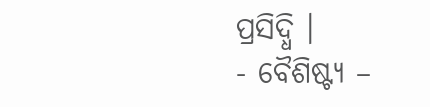ପ୍ରସିଦ୍ଧି ।
- ବୈଶିଷ୍ଟ୍ୟ –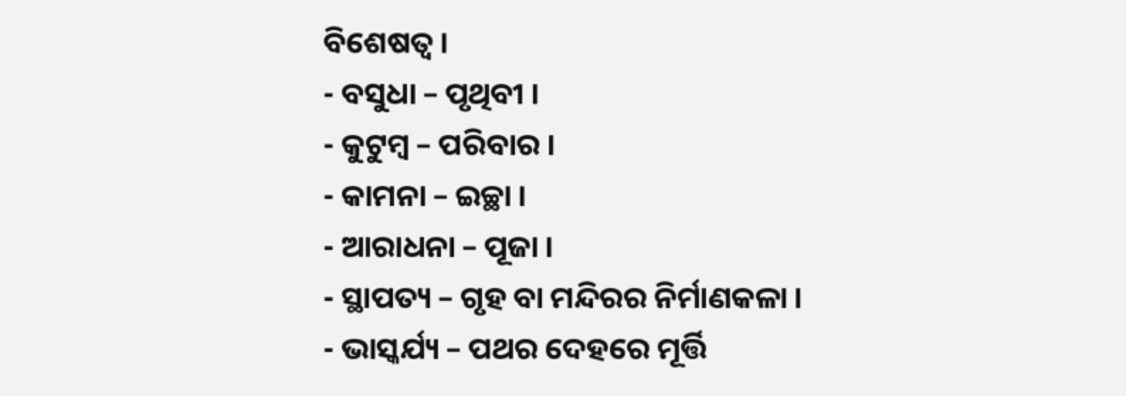ବିଶେଷତ୍ଵ ।
- ବସୁଧା – ପୃଥିବୀ ।
- କୁଟୁମ୍ବ – ପରିବାର ।
- କାମନା – ଇଚ୍ଛା ।
- ଆରାଧନା – ପୂଜା ।
- ସ୍ଥାପତ୍ୟ – ଗୃହ ବା ମନ୍ଦିରର ନିର୍ମାଣକଳା ।
- ଭାସ୍କର୍ଯ୍ୟ – ପଥର ଦେହରେ ମୂର୍ତ୍ତି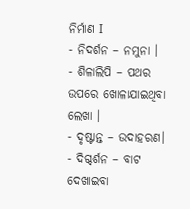ନିର୍ମାଣ I
- ନିଦର୍ଶନ – ନମୁନା ।
- ଶିଳାଲିପି – ପଥର ଉପରେ ଖୋଳାଯାଇଥିବା ଲେଖା ।
- ଦୃଷ୍ଟାନ୍ତ – ଉଦାହରଣ।
- ଦିଗ୍ଦର୍ଶନ – ବାଟ ଦେଖାଇବା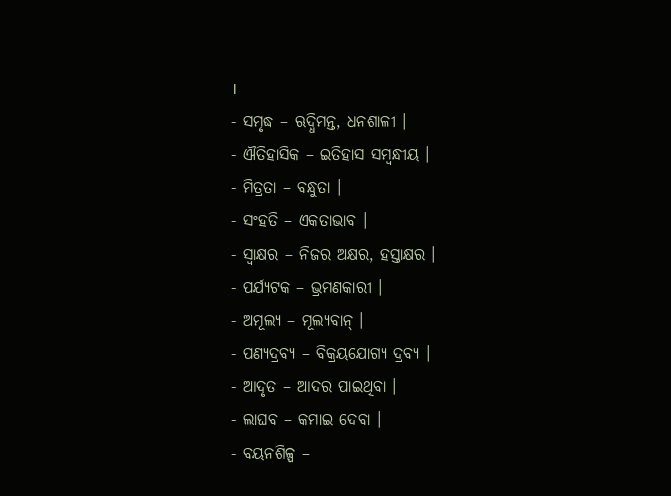।
- ସମୃଦ୍ଧ – ଋଦ୍ଧିମନ୍ତ, ଧନଶାଳୀ ।
- ଐତିହାସିକ – ଇତିହାସ ସମ୍ବନ୍ଧୀୟ ।
- ମିତ୍ରତା – ବନ୍ଧୁତା ।
- ସଂହତି – ଏକତାଭାବ ।
- ସ୍ବାକ୍ଷର – ନିଜର ଅକ୍ଷର, ହସ୍ତାକ୍ଷର ।
- ପର୍ଯ୍ୟଟକ – ଭ୍ରମଣକାରୀ ।
- ଅମୂଲ୍ୟ – ମୂଲ୍ୟବାନ୍ ।
- ପଣ୍ୟଦ୍ରବ୍ୟ – ବିକ୍ରୟଯୋଗ୍ୟ ଦ୍ରବ୍ୟ ।
- ଆଦୃତ – ଆଦର ପାଇଥିବା ।
- ଲାଘବ – କମାଇ ଦେବା ।
- ବୟନଶିଳ୍ପ –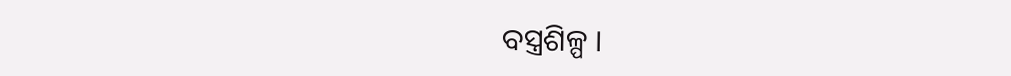ବସ୍ତ୍ରଶିଳ୍ପ ।